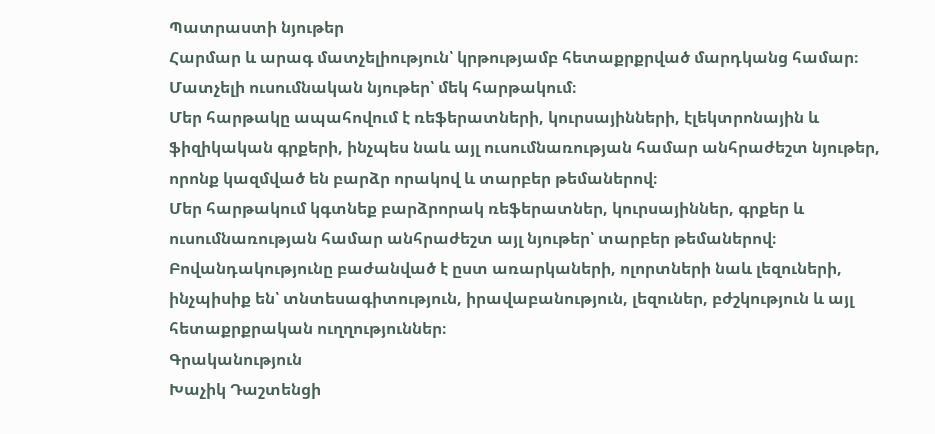Պատրաստի նյութեր
Հարմար և արագ մատչելիություն՝ կրթությամբ հետաքրքրված մարդկանց համար։
Մատչելի ուսումնական նյութեր՝ մեկ հարթակում։
Մեր հարթակը ապահովում է ռեֆերատների, կուրսայինների, էլեկտրոնային և ֆիզիկական գրքերի, ինչպես նաև այլ ուսումնառության համար անհրաժեշտ նյութեր, որոնք կազմված են բարձր որակով և տարբեր թեմաներով։
Մեր հարթակում կգտնեք բարձրորակ ռեֆերատներ, կուրսայիններ, գրքեր և ուսումնառության համար անհրաժեշտ այլ նյութեր՝ տարբեր թեմաներով։
Բովանդակությունը բաժանված է ըստ առարկաների, ոլորտների նաև լեզուների, ինչպիսիք են՝ տնտեսագիտություն, իրավաբանություն, լեզուներ, բժշկություն և այլ հետաքրքրական ուղղություններ։
Գրականություն
Խաչիկ Դաշտենցի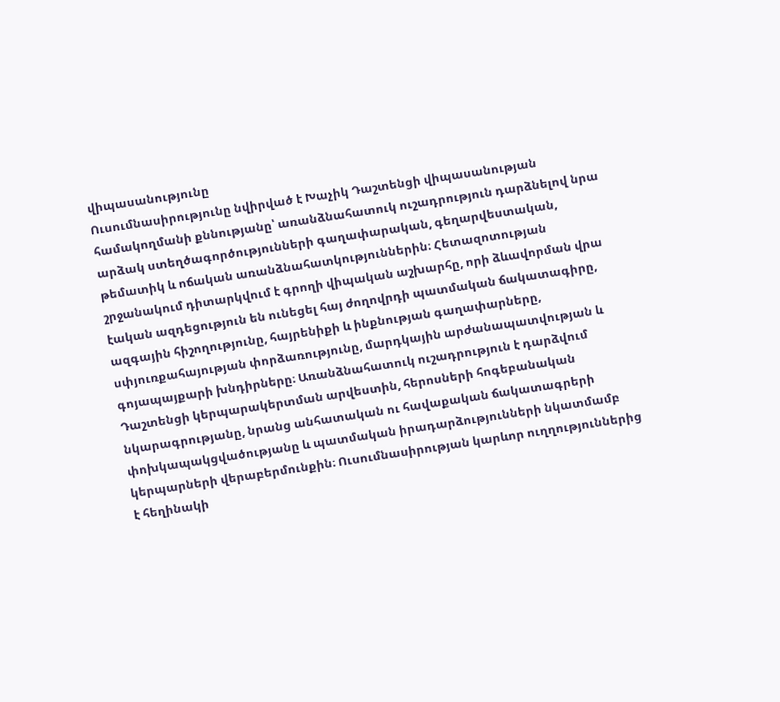վիպասանությունը
Ուսումնասիրությունը նվիրված է Խաչիկ Դաշտենցի վիպասանության համակողմանի քննությանը՝ առանձնահատուկ ուշադրություն դարձնելով նրա արձակ ստեղծագործությունների գաղափարական, գեղարվեստական, թեմատիկ և ոճական առանձնահատկություններին։ Հետազոտության շրջանակում դիտարկվում է գրողի վիպական աշխարհը, որի ձևավորման վրա էական ազդեցություն են ունեցել հայ ժողովրդի պատմական ճակատագիրը, ազգային հիշողությունը, հայրենիքի և ինքնության գաղափարները, սփյուռքահայության փորձառությունը, մարդկային արժանապատվության և գոյապայքարի խնդիրները։ Առանձնահատուկ ուշադրություն է դարձվում Դաշտենցի կերպարակերտման արվեստին, հերոսների հոգեբանական նկարագրությանը, նրանց անհատական ու հավաքական ճակատագրերի փոխկապակցվածությանը և պատմական իրադարձությունների նկատմամբ կերպարների վերաբերմունքին։ Ուսումնասիրության կարևոր ուղղություններից է հեղինակի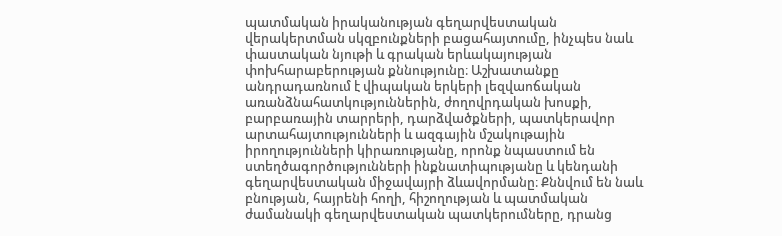պատմական իրականության գեղարվեստական վերակերտման սկզբունքների բացահայտումը, ինչպես նաև փաստական նյութի և գրական երևակայության փոխհարաբերության քննությունը։ Աշխատանքը անդրադառնում է վիպական երկերի լեզվաոճական առանձնահատկություններին, ժողովրդական խոսքի, բարբառային տարրերի, դարձվածքների, պատկերավոր արտահայտությունների և ազգային մշակութային իրողությունների կիրառությանը, որոնք նպաստում են ստեղծագործությունների ինքնատիպությանը և կենդանի գեղարվեստական միջավայրի ձևավորմանը։ Քննվում են նաև բնության, հայրենի հողի, հիշողության և պատմական ժամանակի գեղարվեստական պատկերումները, դրանց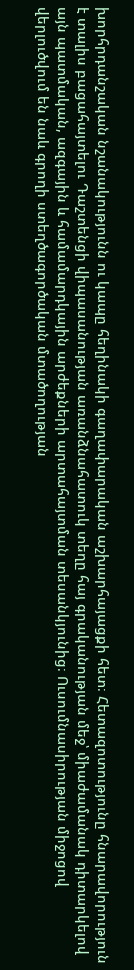խորհրդանշական նշանակությունն ու կապը հեղինակի գաղափարական աշխարհայացքի հետ։ Հետազոտությունը հնարավորություն է տալիս բացահայտելու Դաշտենցի վիպասանության առանձնահատուկ տեղը հայ գրականության մեջ՝ միաժամանակ դիտարկելով այն պատմական, ազգային և համամարդկային արժեքների արտահայտման տեսանկյունից։ Ուսումնասիրության միջոցով վերլուծվում են նաև գրողի ստեղծագործական մտածողության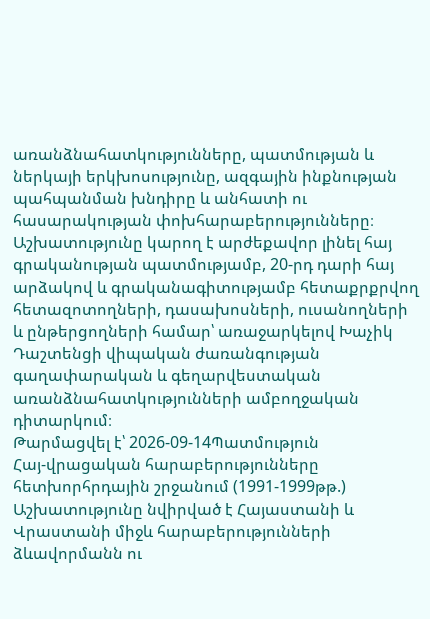առանձնահատկությունները, պատմության և ներկայի երկխոսությունը, ազգային ինքնության պահպանման խնդիրը և անհատի ու հասարակության փոխհարաբերությունները։ Աշխատությունը կարող է արժեքավոր լինել հայ գրականության պատմությամբ, 20-րդ դարի հայ արձակով և գրականագիտությամբ հետաքրքրվող հետազոտողների, դասախոսների, ուսանողների և ընթերցողների համար՝ առաջարկելով Խաչիկ Դաշտենցի վիպական ժառանգության գաղափարական և գեղարվեստական առանձնահատկությունների ամբողջական դիտարկում։
Թարմացվել է՝ 2026-09-14Պատմություն
Հայ-վրացական հարաբերությունները հետխորհրդային շրջանում (1991-1999թթ.)
Աշխատությունը նվիրված է Հայաստանի և Վրաստանի միջև հարաբերությունների ձևավորմանն ու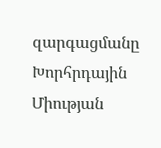զարգացմանը Խորհրդային Միության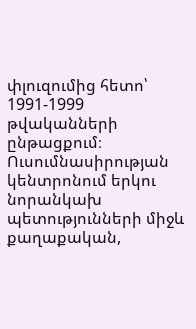փլուզումից հետո՝ 1991-1999 թվականների ընթացքում։ Ուսումնասիրության կենտրոնում երկու նորանկախ պետությունների միջև քաղաքական,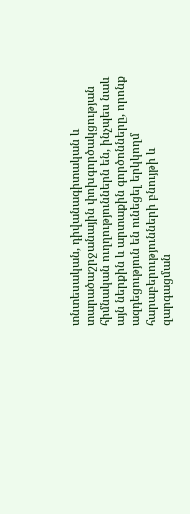տնտեսական, դիվանագիտական և տարածաշրջանային փոխգործակցության հիմնական ուղղություններն են, ինչպես նաև այն ներքին և արտաքին գործոնները, որոնք ազդեցություն են ունեցել երկկողմ հարաբերությունների բնույթի և զարգացման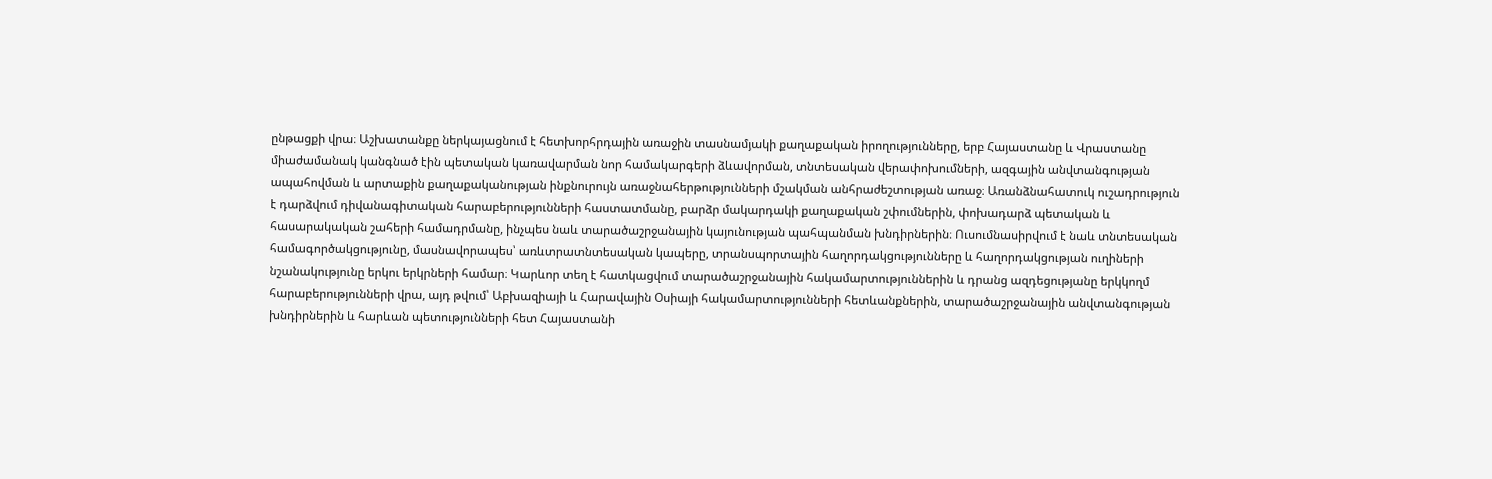ընթացքի վրա։ Աշխատանքը ներկայացնում է հետխորհրդային առաջին տասնամյակի քաղաքական իրողությունները, երբ Հայաստանը և Վրաստանը միաժամանակ կանգնած էին պետական կառավարման նոր համակարգերի ձևավորման, տնտեսական վերափոխումների, ազգային անվտանգության ապահովման և արտաքին քաղաքականության ինքնուրույն առաջնահերթությունների մշակման անհրաժեշտության առաջ։ Առանձնահատուկ ուշադրություն է դարձվում դիվանագիտական հարաբերությունների հաստատմանը, բարձր մակարդակի քաղաքական շփումներին, փոխադարձ պետական և հասարակական շահերի համադրմանը, ինչպես նաև տարածաշրջանային կայունության պահպանման խնդիրներին։ Ուսումնասիրվում է նաև տնտեսական համագործակցությունը, մասնավորապես՝ առևտրատնտեսական կապերը, տրանսպորտային հաղորդակցությունները և հաղորդակցության ուղիների նշանակությունը երկու երկրների համար։ Կարևոր տեղ է հատկացվում տարածաշրջանային հակամարտություններին և դրանց ազդեցությանը երկկողմ հարաբերությունների վրա, այդ թվում՝ Աբխազիայի և Հարավային Օսիայի հակամարտությունների հետևանքներին, տարածաշրջանային անվտանգության խնդիրներին և հարևան պետությունների հետ Հայաստանի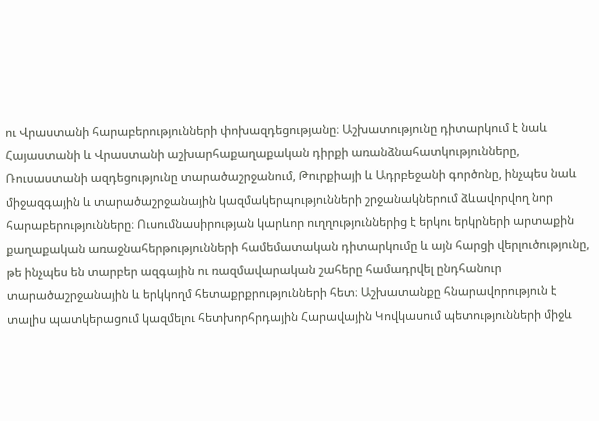ու Վրաստանի հարաբերությունների փոխազդեցությանը։ Աշխատությունը դիտարկում է նաև Հայաստանի և Վրաստանի աշխարհաքաղաքական դիրքի առանձնահատկությունները, Ռուսաստանի ազդեցությունը տարածաշրջանում, Թուրքիայի և Ադրբեջանի գործոնը, ինչպես նաև միջազգային և տարածաշրջանային կազմակերպությունների շրջանակներում ձևավորվող նոր հարաբերությունները։ Ուսումնասիրության կարևոր ուղղություններից է երկու երկրների արտաքին քաղաքական առաջնահերթությունների համեմատական դիտարկումը և այն հարցի վերլուծությունը, թե ինչպես են տարբեր ազգային ու ռազմավարական շահերը համադրվել ընդհանուր տարածաշրջանային և երկկողմ հետաքրքրությունների հետ։ Աշխատանքը հնարավորություն է տալիս պատկերացում կազմելու հետխորհրդային Հարավային Կովկասում պետությունների միջև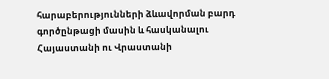հարաբերությունների ձևավորման բարդ գործընթացի մասին և հասկանալու Հայաստանի ու Վրաստանի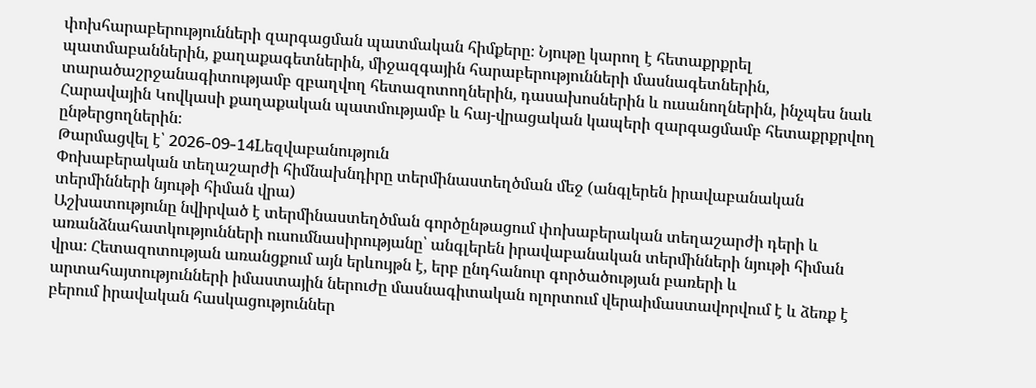փոխհարաբերությունների զարգացման պատմական հիմքերը։ Նյութը կարող է հետաքրքրել պատմաբաններին, քաղաքագետներին, միջազգային հարաբերությունների մասնագետներին, տարածաշրջանագիտությամբ զբաղվող հետազոտողներին, դասախոսներին և ուսանողներին, ինչպես նաև Հարավային Կովկասի քաղաքական պատմությամբ և հայ-վրացական կապերի զարգացմամբ հետաքրքրվող ընթերցողներին։
Թարմացվել է՝ 2026-09-14Lեզվաբանություն
Փոխաբերական տեղաշարժի հիմնախնդիրը տերմինաստեղծման մեջ (անգլերեն իրավաբանական տերմինների նյութի հիման վրա)
Աշխատությունը նվիրված է տերմինաստեղծման գործընթացում փոխաբերական տեղաշարժի դերի և առանձնահատկությունների ուսումնասիրությանը՝ անգլերեն իրավաբանական տերմինների նյութի հիման վրա։ Հետազոտության առանցքում այն երևույթն է, երբ ընդհանուր գործածության բառերի և արտահայտությունների իմաստային ներուժը մասնագիտական ոլորտում վերաիմաստավորվում է և ձեռք է բերում իրավական հասկացություններ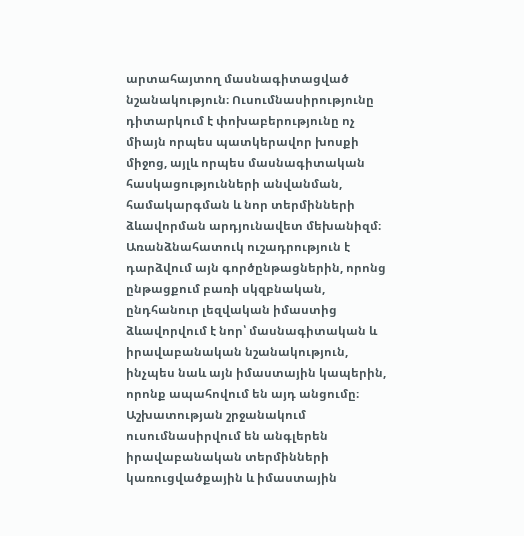արտահայտող մասնագիտացված նշանակություն։ Ուսումնասիրությունը դիտարկում է փոխաբերությունը ոչ միայն որպես պատկերավոր խոսքի միջոց, այլև որպես մասնագիտական հասկացությունների անվանման, համակարգման և նոր տերմինների ձևավորման արդյունավետ մեխանիզմ։ Առանձնահատուկ ուշադրություն է դարձվում այն գործընթացներին, որոնց ընթացքում բառի սկզբնական, ընդհանուր լեզվական իմաստից ձևավորվում է նոր՝ մասնագիտական և իրավաբանական նշանակություն, ինչպես նաև այն իմաստային կապերին, որոնք ապահովում են այդ անցումը։ Աշխատության շրջանակում ուսումնասիրվում են անգլերեն իրավաբանական տերմինների կառուցվածքային և իմաստային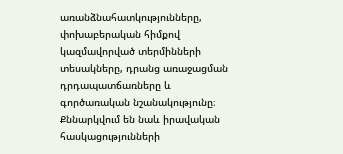առանձնահատկությունները, փոխաբերական հիմքով կազմավորված տերմինների տեսակները, դրանց առաջացման դրդապատճառները և գործառական նշանակությունը։ Քննարկվում են նաև իրավական հասկացությունների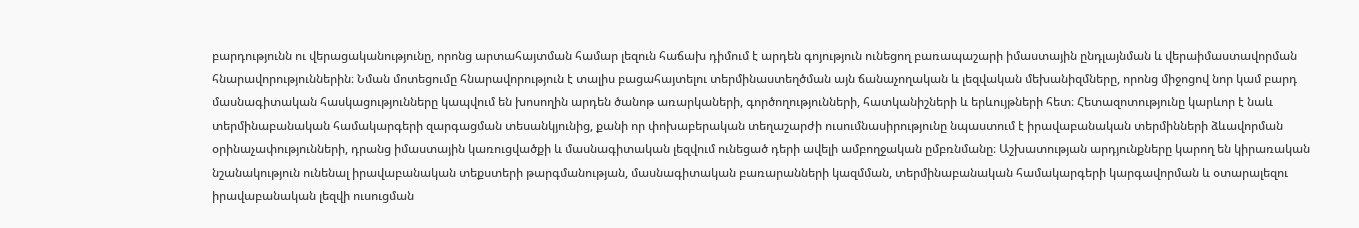բարդությունն ու վերացականությունը, որոնց արտահայտման համար լեզուն հաճախ դիմում է արդեն գոյություն ունեցող բառապաշարի իմաստային ընդլայնման և վերաիմաստավորման հնարավորություններին։ Նման մոտեցումը հնարավորություն է տալիս բացահայտելու տերմինաստեղծման այն ճանաչողական և լեզվական մեխանիզմները, որոնց միջոցով նոր կամ բարդ մասնագիտական հասկացությունները կապվում են խոսողին արդեն ծանոթ առարկաների, գործողությունների, հատկանիշների և երևույթների հետ։ Հետազոտությունը կարևոր է նաև տերմինաբանական համակարգերի զարգացման տեսանկյունից, քանի որ փոխաբերական տեղաշարժի ուսումնասիրությունը նպաստում է իրավաբանական տերմինների ձևավորման օրինաչափությունների, դրանց իմաստային կառուցվածքի և մասնագիտական լեզվում ունեցած դերի ավելի ամբողջական ըմբռնմանը։ Աշխատության արդյունքները կարող են կիրառական նշանակություն ունենալ իրավաբանական տեքստերի թարգմանության, մասնագիտական բառարանների կազմման, տերմինաբանական համակարգերի կարգավորման և օտարալեզու իրավաբանական լեզվի ուսուցման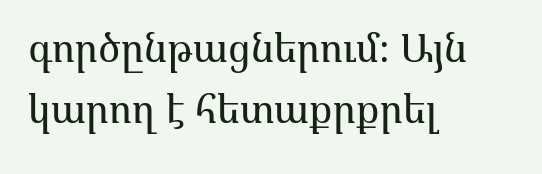գործընթացներում։ Այն կարող է հետաքրքրել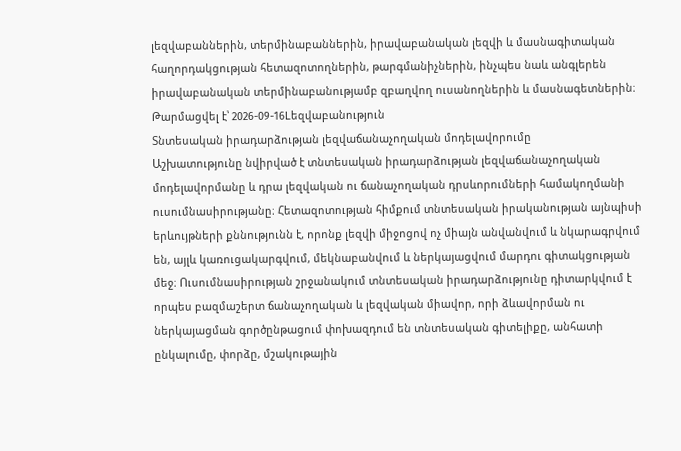լեզվաբաններին, տերմինաբաններին, իրավաբանական լեզվի և մասնագիտական հաղորդակցության հետազոտողներին, թարգմանիչներին, ինչպես նաև անգլերեն իրավաբանական տերմինաբանությամբ զբաղվող ուսանողներին և մասնագետներին։
Թարմացվել է՝ 2026-09-16Lեզվաբանություն
Տնտեսական իրադարձության լեզվաճանաչողական մոդելավորումը
Աշխատությունը նվիրված է տնտեսական իրադարձության լեզվաճանաչողական մոդելավորմանը և դրա լեզվական ու ճանաչողական դրսևորումների համակողմանի ուսումնասիրությանը։ Հետազոտության հիմքում տնտեսական իրականության այնպիսի երևույթների քննությունն է, որոնք լեզվի միջոցով ոչ միայն անվանվում և նկարագրվում են, այլև կառուցակարգվում, մեկնաբանվում և ներկայացվում մարդու գիտակցության մեջ։ Ուսումնասիրության շրջանակում տնտեսական իրադարձությունը դիտարկվում է որպես բազմաշերտ ճանաչողական և լեզվական միավոր, որի ձևավորման ու ներկայացման գործընթացում փոխազդում են տնտեսական գիտելիքը, անհատի ընկալումը, փորձը, մշակութային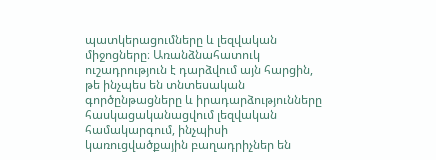պատկերացումները և լեզվական միջոցները։ Առանձնահատուկ ուշադրություն է դարձվում այն հարցին, թե ինչպես են տնտեսական գործընթացները և իրադարձությունները հասկացականացվում լեզվական համակարգում, ինչպիսի կառուցվածքային բաղադրիչներ են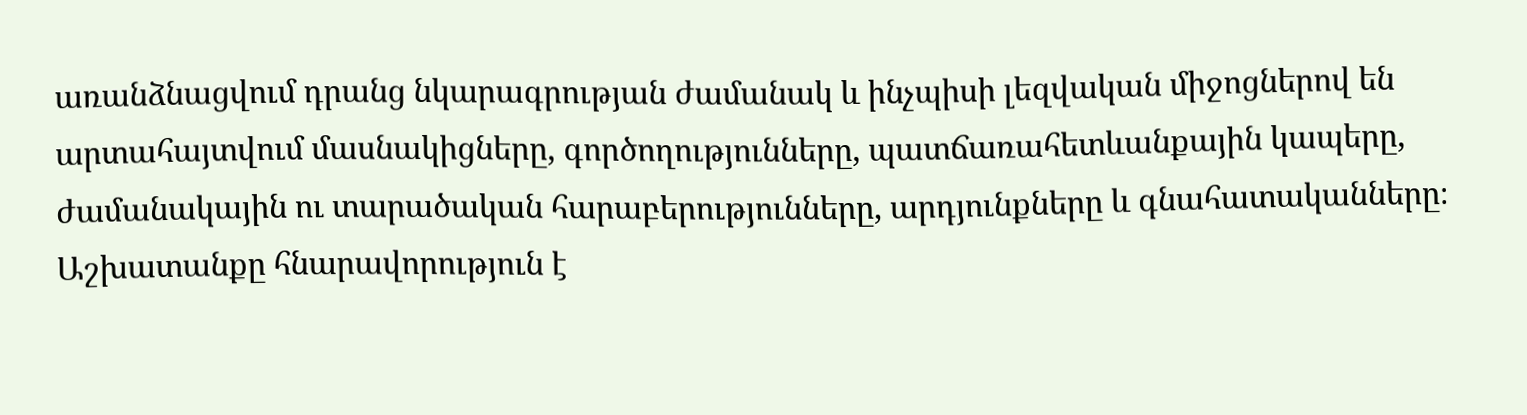առանձնացվում դրանց նկարագրության ժամանակ և ինչպիսի լեզվական միջոցներով են արտահայտվում մասնակիցները, գործողությունները, պատճառահետևանքային կապերը, ժամանակային ու տարածական հարաբերությունները, արդյունքները և գնահատականները։ Աշխատանքը հնարավորություն է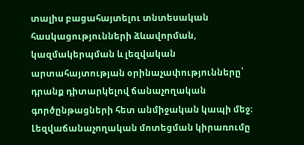տալիս բացահայտելու տնտեսական հասկացությունների ձևավորման, կազմակերպման և լեզվական արտահայտության օրինաչափությունները՝ դրանք դիտարկելով ճանաչողական գործընթացների հետ անմիջական կապի մեջ։ Լեզվաճանաչողական մոտեցման կիրառումը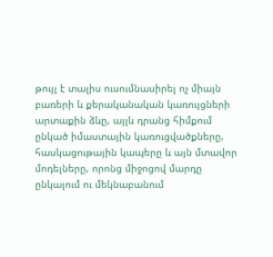թույլ է տալիս ուսումնասիրել ոչ միայն բառերի և քերականական կառույցների արտաքին ձևը, այլև դրանց հիմքում ընկած իմաստային կառուցվածքները, հասկացութային կապերը և այն մտավոր մոդելները, որոնց միջոցով մարդը ընկալում ու մեկնաբանում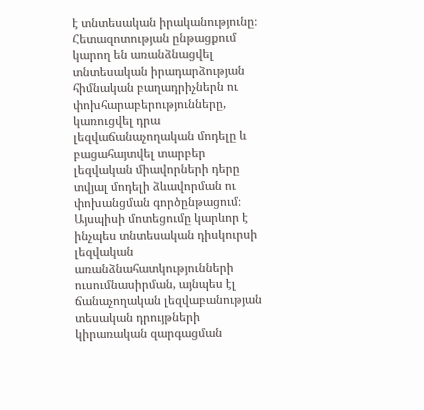է տնտեսական իրականությունը։ Հետազոտության ընթացքում կարող են առանձնացվել տնտեսական իրադարձության հիմնական բաղադրիչներն ու փոխհարաբերությունները, կառուցվել դրա լեզվաճանաչողական մոդելը և բացահայտվել տարբեր լեզվական միավորների դերը տվյալ մոդելի ձևավորման ու փոխանցման գործընթացում։ Այսպիսի մոտեցումը կարևոր է ինչպես տնտեսական դիսկուրսի լեզվական առանձնահատկությունների ուսումնասիրման, այնպես էլ ճանաչողական լեզվաբանության տեսական դրույթների կիրառական զարգացման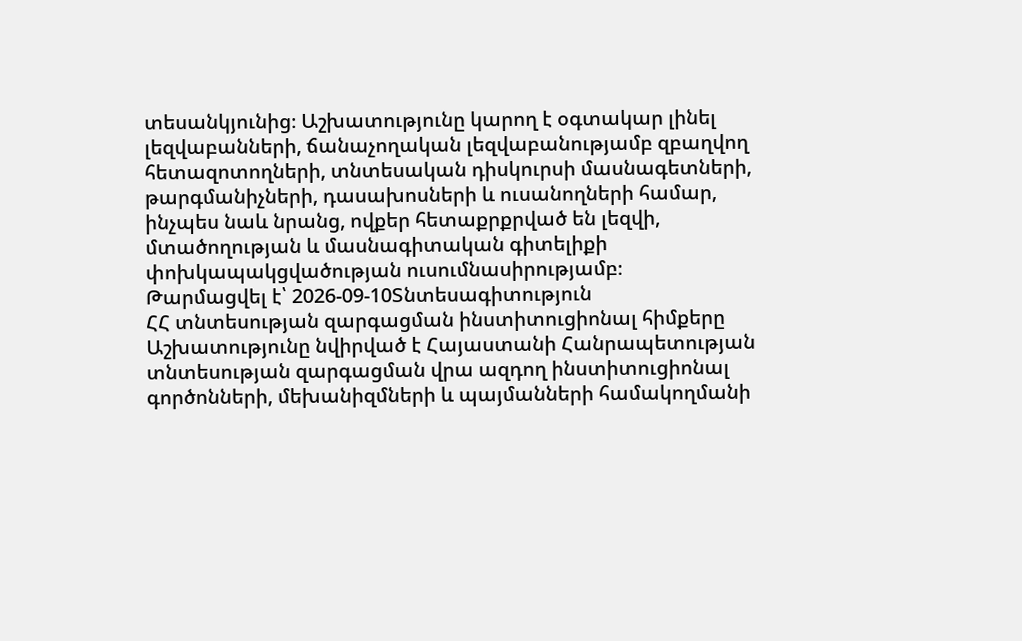տեսանկյունից։ Աշխատությունը կարող է օգտակար լինել լեզվաբանների, ճանաչողական լեզվաբանությամբ զբաղվող հետազոտողների, տնտեսական դիսկուրսի մասնագետների, թարգմանիչների, դասախոսների և ուսանողների համար, ինչպես նաև նրանց, ովքեր հետաքրքրված են լեզվի, մտածողության և մասնագիտական գիտելիքի փոխկապակցվածության ուսումնասիրությամբ։
Թարմացվել է՝ 2026-09-10Տնտեսագիտություն
ՀՀ տնտեսության զարգացման ինստիտուցիոնալ հիմքերը
Աշխատությունը նվիրված է Հայաստանի Հանրապետության տնտեսության զարգացման վրա ազդող ինստիտուցիոնալ գործոնների, մեխանիզմների և պայմանների համակողմանի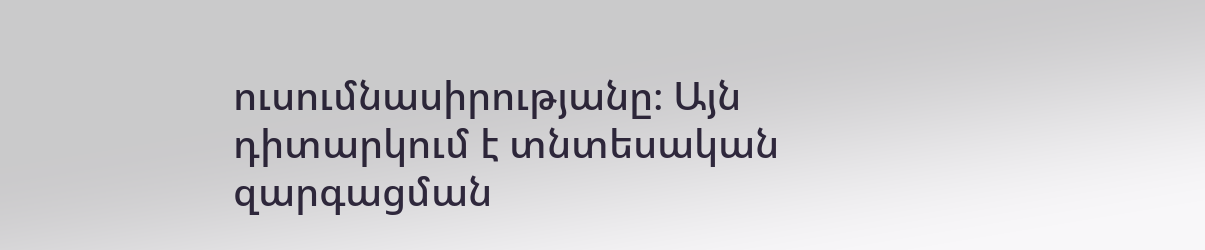ուսումնասիրությանը։ Այն դիտարկում է տնտեսական զարգացման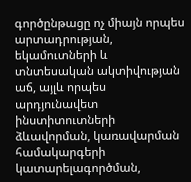գործընթացը ոչ միայն որպես արտադրության, եկամուտների և տնտեսական ակտիվության աճ, այլև որպես արդյունավետ ինստիտուտների ձևավորման, կառավարման համակարգերի կատարելագործման,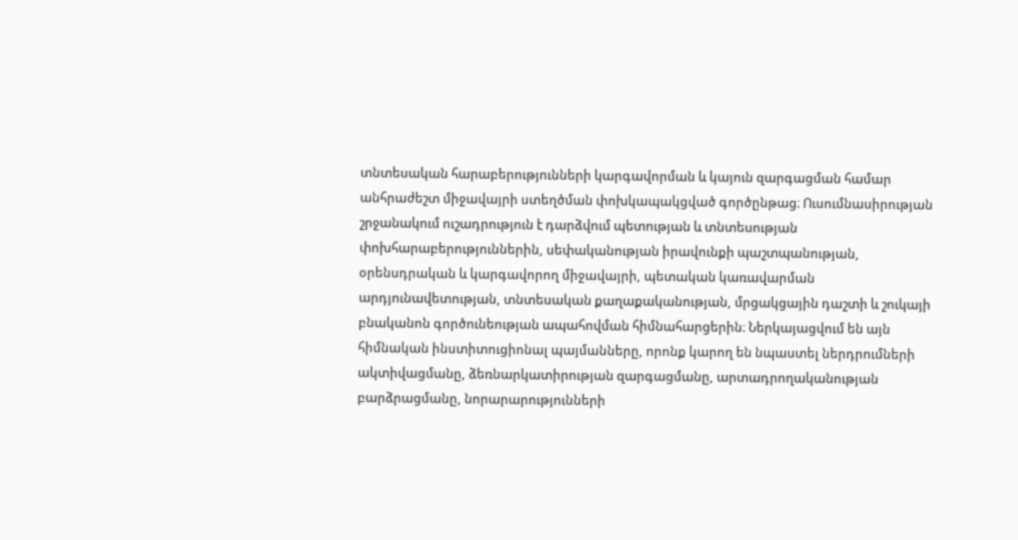տնտեսական հարաբերությունների կարգավորման և կայուն զարգացման համար անհրաժեշտ միջավայրի ստեղծման փոխկապակցված գործընթաց։ Ուսումնասիրության շրջանակում ուշադրություն է դարձվում պետության և տնտեսության փոխհարաբերություններին, սեփականության իրավունքի պաշտպանության, օրենսդրական և կարգավորող միջավայրի, պետական կառավարման արդյունավետության, տնտեսական քաղաքականության, մրցակցային դաշտի և շուկայի բնականոն գործունեության ապահովման հիմնահարցերին։ Ներկայացվում են այն հիմնական ինստիտուցիոնալ պայմանները, որոնք կարող են նպաստել ներդրումների ակտիվացմանը, ձեռնարկատիրության զարգացմանը, արտադրողականության բարձրացմանը, նորարարությունների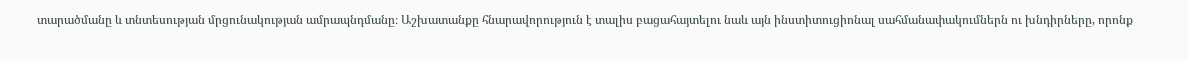տարածմանը և տնտեսության մրցունակության ամրապնդմանը։ Աշխատանքը հնարավորություն է տալիս բացահայտելու նաև այն ինստիտուցիոնալ սահմանափակումներն ու խնդիրները, որոնք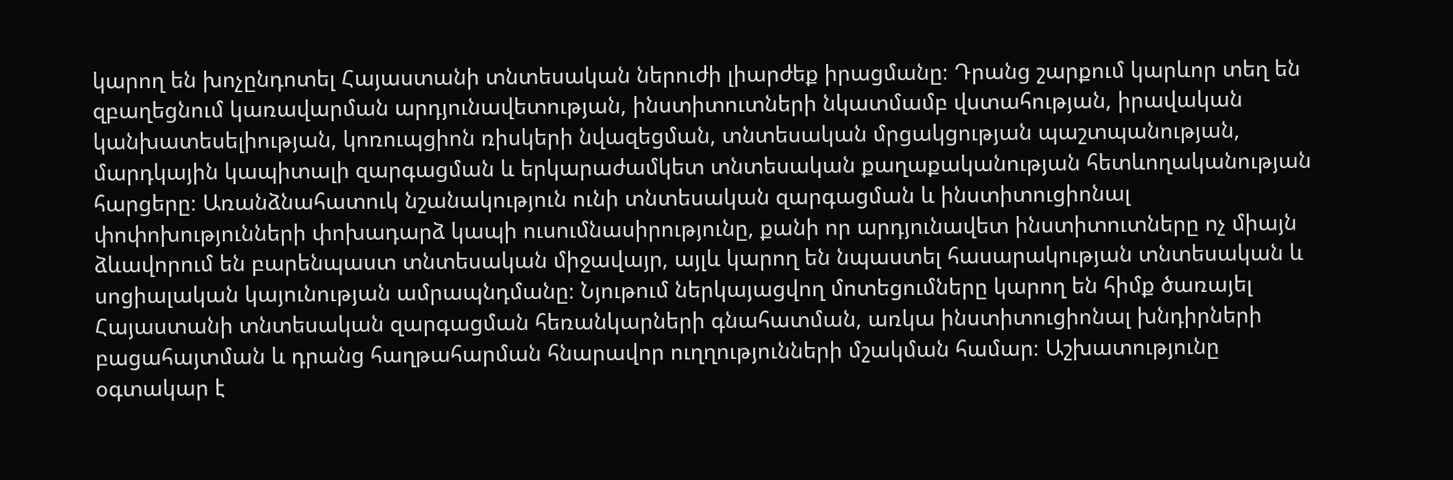կարող են խոչընդոտել Հայաստանի տնտեսական ներուժի լիարժեք իրացմանը։ Դրանց շարքում կարևոր տեղ են զբաղեցնում կառավարման արդյունավետության, ինստիտուտների նկատմամբ վստահության, իրավական կանխատեսելիության, կոռուպցիոն ռիսկերի նվազեցման, տնտեսական մրցակցության պաշտպանության, մարդկային կապիտալի զարգացման և երկարաժամկետ տնտեսական քաղաքականության հետևողականության հարցերը։ Առանձնահատուկ նշանակություն ունի տնտեսական զարգացման և ինստիտուցիոնալ փոփոխությունների փոխադարձ կապի ուսումնասիրությունը, քանի որ արդյունավետ ինստիտուտները ոչ միայն ձևավորում են բարենպաստ տնտեսական միջավայր, այլև կարող են նպաստել հասարակության տնտեսական և սոցիալական կայունության ամրապնդմանը։ Նյութում ներկայացվող մոտեցումները կարող են հիմք ծառայել Հայաստանի տնտեսական զարգացման հեռանկարների գնահատման, առկա ինստիտուցիոնալ խնդիրների բացահայտման և դրանց հաղթահարման հնարավոր ուղղությունների մշակման համար։ Աշխատությունը օգտակար է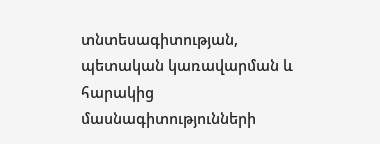տնտեսագիտության, պետական կառավարման և հարակից մասնագիտությունների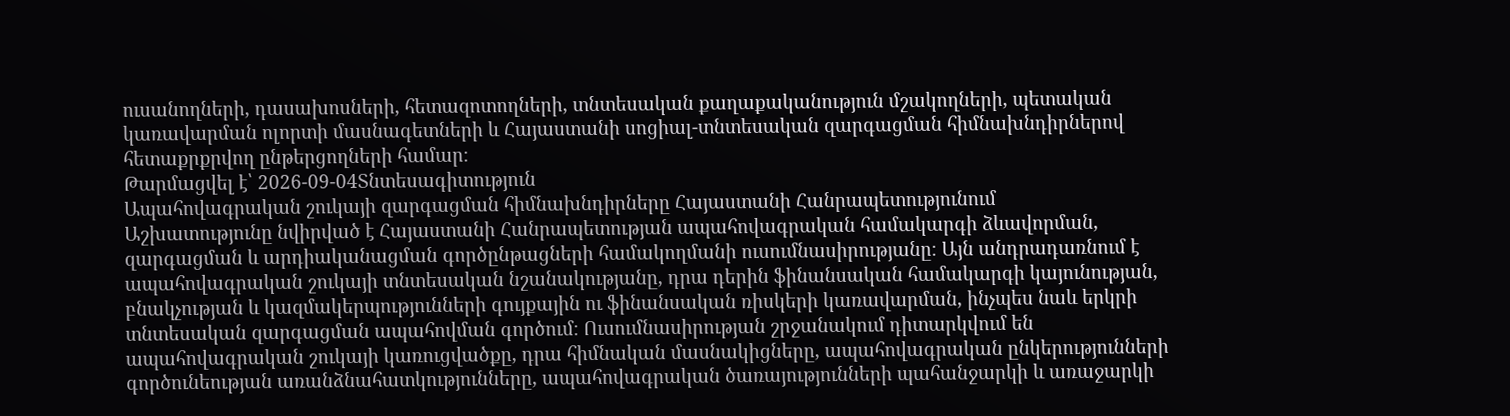ուսանողների, դասախոսների, հետազոտողների, տնտեսական քաղաքականություն մշակողների, պետական կառավարման ոլորտի մասնագետների և Հայաստանի սոցիալ-տնտեսական զարգացման հիմնախնդիրներով հետաքրքրվող ընթերցողների համար։
Թարմացվել է՝ 2026-09-04Տնտեսագիտություն
Ապահովագրական շուկայի զարգացման հիմնախնդիրները Հայաստանի Հանրապետությունում
Աշխատությունը նվիրված է Հայաստանի Հանրապետության ապահովագրական համակարգի ձևավորման, զարգացման և արդիականացման գործընթացների համակողմանի ուսումնասիրությանը։ Այն անդրադառնում է ապահովագրական շուկայի տնտեսական նշանակությանը, դրա դերին ֆինանսական համակարգի կայունության, բնակչության և կազմակերպությունների գույքային ու ֆինանսական ռիսկերի կառավարման, ինչպես նաև երկրի տնտեսական զարգացման ապահովման գործում։ Ուսումնասիրության շրջանակում դիտարկվում են ապահովագրական շուկայի կառուցվածքը, դրա հիմնական մասնակիցները, ապահովագրական ընկերությունների գործունեության առանձնահատկությունները, ապահովագրական ծառայությունների պահանջարկի և առաջարկի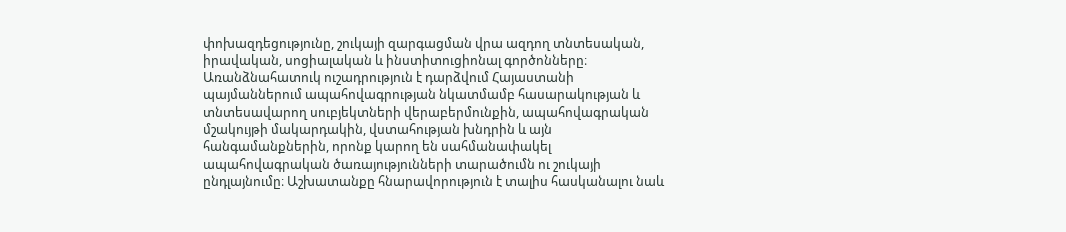փոխազդեցությունը, շուկայի զարգացման վրա ազդող տնտեսական, իրավական, սոցիալական և ինստիտուցիոնալ գործոնները։ Առանձնահատուկ ուշադրություն է դարձվում Հայաստանի պայմաններում ապահովագրության նկատմամբ հասարակության և տնտեսավարող սուբյեկտների վերաբերմունքին, ապահովագրական մշակույթի մակարդակին, վստահության խնդրին և այն հանգամանքներին, որոնք կարող են սահմանափակել ապահովագրական ծառայությունների տարածումն ու շուկայի ընդլայնումը։ Աշխատանքը հնարավորություն է տալիս հասկանալու նաև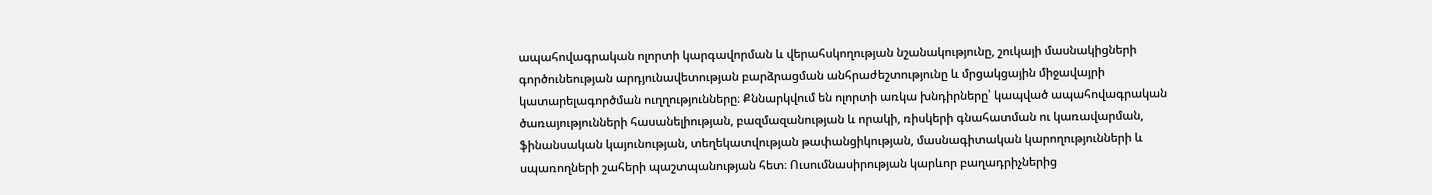ապահովագրական ոլորտի կարգավորման և վերահսկողության նշանակությունը, շուկայի մասնակիցների գործունեության արդյունավետության բարձրացման անհրաժեշտությունը և մրցակցային միջավայրի կատարելագործման ուղղությունները։ Քննարկվում են ոլորտի առկա խնդիրները՝ կապված ապահովագրական ծառայությունների հասանելիության, բազմազանության և որակի, ռիսկերի գնահատման ու կառավարման, ֆինանսական կայունության, տեղեկատվության թափանցիկության, մասնագիտական կարողությունների և սպառողների շահերի պաշտպանության հետ։ Ուսումնասիրության կարևոր բաղադրիչներից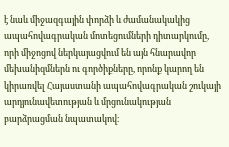է նաև միջազգային փորձի և ժամանակակից ապահովագրական մոտեցումների դիտարկումը, որի միջոցով ներկայացվում են այն հնարավոր մեխանիզմներն ու գործիքները, որոնք կարող են կիրառվել Հայաստանի ապահովագրական շուկայի արդյունավետության և մրցունակության բարձրացման նպատակով։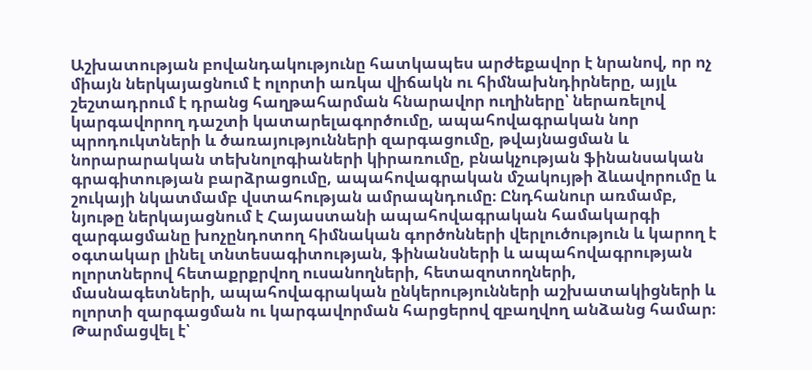Աշխատության բովանդակությունը հատկապես արժեքավոր է նրանով, որ ոչ միայն ներկայացնում է ոլորտի առկա վիճակն ու հիմնախնդիրները, այլև շեշտադրում է դրանց հաղթահարման հնարավոր ուղիները՝ ներառելով կարգավորող դաշտի կատարելագործումը, ապահովագրական նոր պրոդուկտների և ծառայությունների զարգացումը, թվայնացման և նորարարական տեխնոլոգիաների կիրառումը, բնակչության ֆինանսական գրագիտության բարձրացումը, ապահովագրական մշակույթի ձևավորումը և շուկայի նկատմամբ վստահության ամրապնդումը։ Ընդհանուր առմամբ, նյութը ներկայացնում է Հայաստանի ապահովագրական համակարգի զարգացմանը խոչընդոտող հիմնական գործոնների վերլուծություն և կարող է օգտակար լինել տնտեսագիտության, ֆինանսների և ապահովագրության ոլորտներով հետաքրքրվող ուսանողների, հետազոտողների, մասնագետների, ապահովագրական ընկերությունների աշխատակիցների և ոլորտի զարգացման ու կարգավորման հարցերով զբաղվող անձանց համար։
Թարմացվել է՝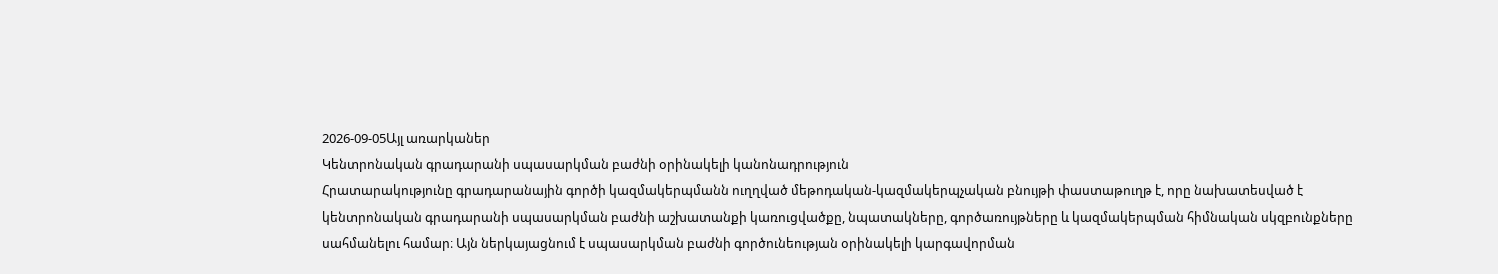2026-09-05Այլ առարկաներ
Կենտրոնական գրադարանի սպասարկման բաժնի օրինակելի կանոնադրություն
Հրատարակությունը գրադարանային գործի կազմակերպմանն ուղղված մեթոդական-կազմակերպչական բնույթի փաստաթուղթ է, որը նախատեսված է կենտրոնական գրադարանի սպասարկման բաժնի աշխատանքի կառուցվածքը, նպատակները, գործառույթները և կազմակերպման հիմնական սկզբունքները սահմանելու համար։ Այն ներկայացնում է սպասարկման բաժնի գործունեության օրինակելի կարգավորման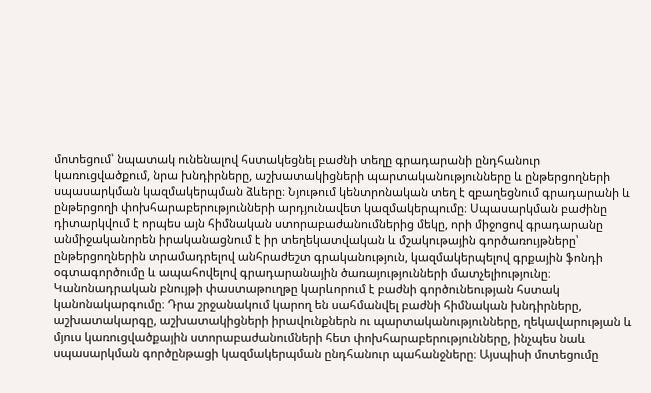մոտեցում՝ նպատակ ունենալով հստակեցնել բաժնի տեղը գրադարանի ընդհանուր կառուցվածքում, նրա խնդիրները, աշխատակիցների պարտականությունները և ընթերցողների սպասարկման կազմակերպման ձևերը։ Նյութում կենտրոնական տեղ է զբաղեցնում գրադարանի և ընթերցողի փոխհարաբերությունների արդյունավետ կազմակերպումը։ Սպասարկման բաժինը դիտարկվում է որպես այն հիմնական ստորաբաժանումներից մեկը, որի միջոցով գրադարանը անմիջականորեն իրականացնում է իր տեղեկատվական և մշակութային գործառույթները՝ ընթերցողներին տրամադրելով անհրաժեշտ գրականություն, կազմակերպելով գրքային ֆոնդի օգտագործումը և ապահովելով գրադարանային ծառայությունների մատչելիությունը։ Կանոնադրական բնույթի փաստաթուղթը կարևորում է բաժնի գործունեության հստակ կանոնակարգումը։ Դրա շրջանակում կարող են սահմանվել բաժնի հիմնական խնդիրները, աշխատակարգը, աշխատակիցների իրավունքներն ու պարտականությունները, ղեկավարության և մյուս կառուցվածքային ստորաբաժանումների հետ փոխհարաբերությունները, ինչպես նաև սպասարկման գործընթացի կազմակերպման ընդհանուր պահանջները։ Այսպիսի մոտեցումը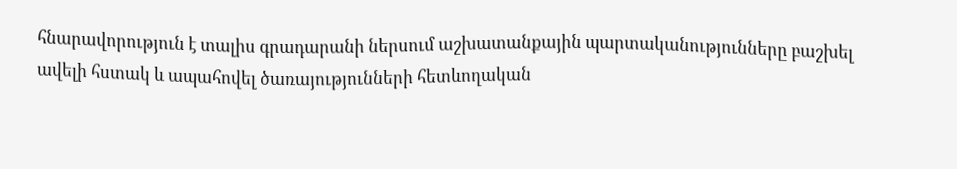հնարավորություն է տալիս գրադարանի ներսում աշխատանքային պարտականությունները բաշխել ավելի հստակ և ապահովել ծառայությունների հետևողական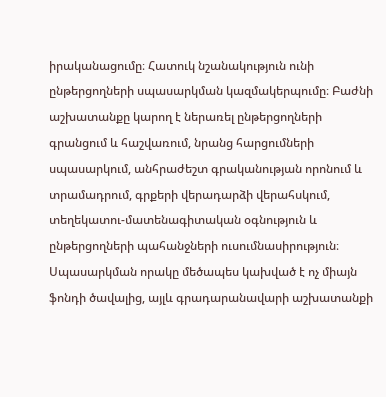իրականացումը։ Հատուկ նշանակություն ունի ընթերցողների սպասարկման կազմակերպումը։ Բաժնի աշխատանքը կարող է ներառել ընթերցողների գրանցում և հաշվառում, նրանց հարցումների սպասարկում, անհրաժեշտ գրականության որոնում և տրամադրում, գրքերի վերադարձի վերահսկում, տեղեկատու-մատենագիտական օգնություն և ընթերցողների պահանջների ուսումնասիրություն։ Սպասարկման որակը մեծապես կախված է ոչ միայն ֆոնդի ծավալից, այլև գրադարանավարի աշխատանքի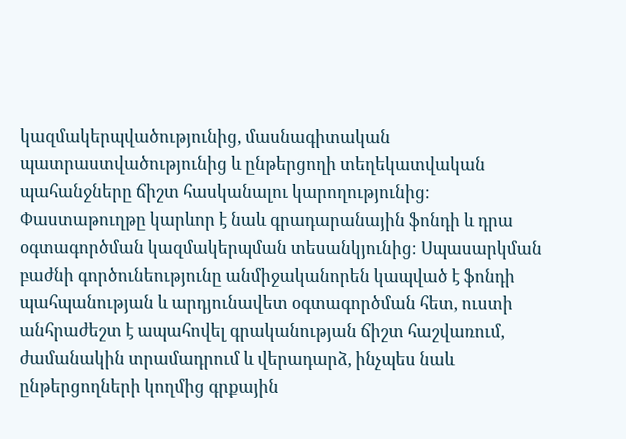կազմակերպվածությունից, մասնագիտական պատրաստվածությունից և ընթերցողի տեղեկատվական պահանջները ճիշտ հասկանալու կարողությունից։ Փաստաթուղթը կարևոր է նաև գրադարանային ֆոնդի և դրա օգտագործման կազմակերպման տեսանկյունից։ Սպասարկման բաժնի գործունեությունը անմիջականորեն կապված է ֆոնդի պահպանության և արդյունավետ օգտագործման հետ, ուստի անհրաժեշտ է ապահովել գրականության ճիշտ հաշվառում, ժամանակին տրամադրում և վերադարձ, ինչպես նաև ընթերցողների կողմից գրքային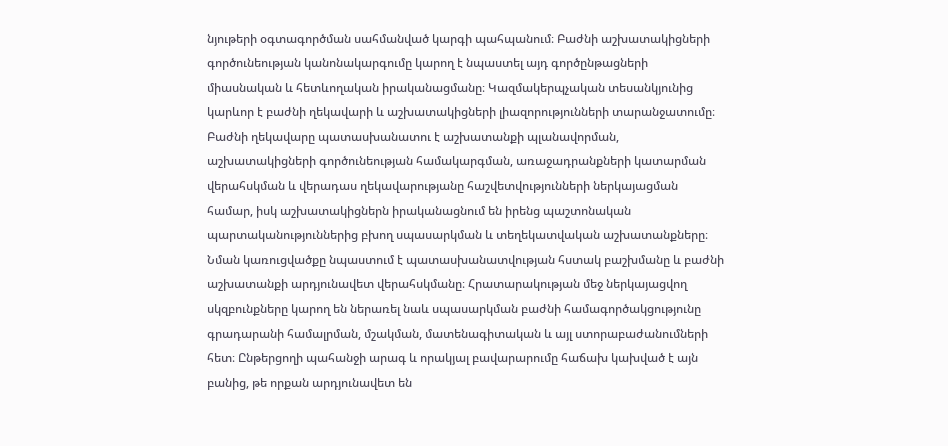նյութերի օգտագործման սահմանված կարգի պահպանում։ Բաժնի աշխատակիցների գործունեության կանոնակարգումը կարող է նպաստել այդ գործընթացների միասնական և հետևողական իրականացմանը։ Կազմակերպչական տեսանկյունից կարևոր է բաժնի ղեկավարի և աշխատակիցների լիազորությունների տարանջատումը։ Բաժնի ղեկավարը պատասխանատու է աշխատանքի պլանավորման, աշխատակիցների գործունեության համակարգման, առաջադրանքների կատարման վերահսկման և վերադաս ղեկավարությանը հաշվետվությունների ներկայացման համար, իսկ աշխատակիցներն իրականացնում են իրենց պաշտոնական պարտականություններից բխող սպասարկման և տեղեկատվական աշխատանքները։ Նման կառուցվածքը նպաստում է պատասխանատվության հստակ բաշխմանը և բաժնի աշխատանքի արդյունավետ վերահսկմանը։ Հրատարակության մեջ ներկայացվող սկզբունքները կարող են ներառել նաև սպասարկման բաժնի համագործակցությունը գրադարանի համալրման, մշակման, մատենագիտական և այլ ստորաբաժանումների հետ։ Ընթերցողի պահանջի արագ և որակյալ բավարարումը հաճախ կախված է այն բանից, թե որքան արդյունավետ են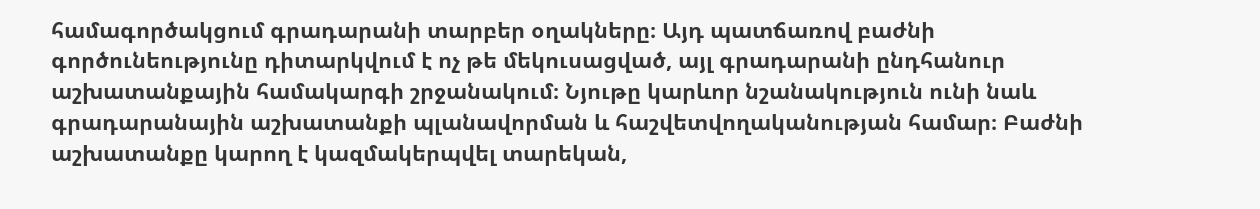համագործակցում գրադարանի տարբեր օղակները։ Այդ պատճառով բաժնի գործունեությունը դիտարկվում է ոչ թե մեկուսացված, այլ գրադարանի ընդհանուր աշխատանքային համակարգի շրջանակում։ Նյութը կարևոր նշանակություն ունի նաև գրադարանային աշխատանքի պլանավորման և հաշվետվողականության համար։ Բաժնի աշխատանքը կարող է կազմակերպվել տարեկան,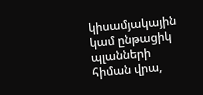կիսամյակային կամ ընթացիկ պլանների հիման վրա,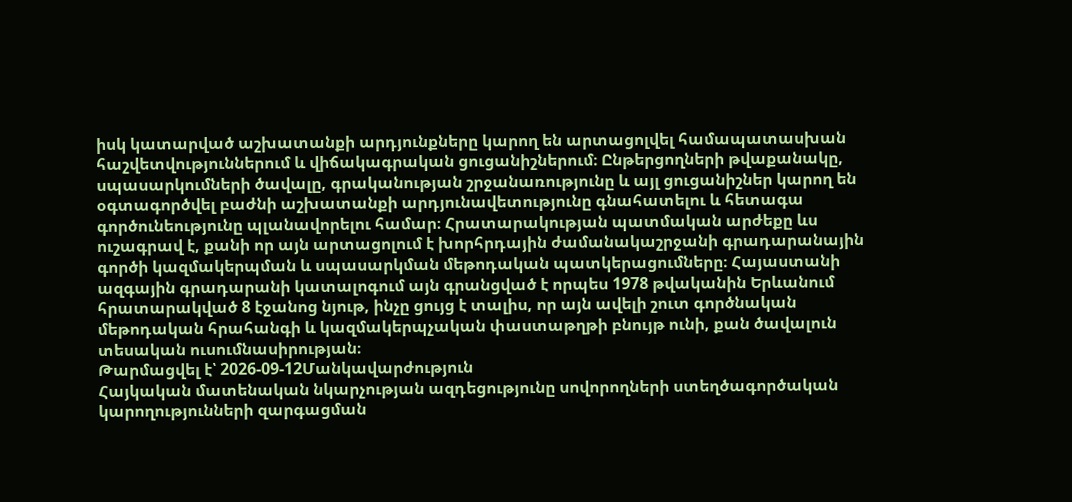իսկ կատարված աշխատանքի արդյունքները կարող են արտացոլվել համապատասխան հաշվետվություններում և վիճակագրական ցուցանիշներում։ Ընթերցողների թվաքանակը, սպասարկումների ծավալը, գրականության շրջանառությունը և այլ ցուցանիշներ կարող են օգտագործվել բաժնի աշխատանքի արդյունավետությունը գնահատելու և հետագա գործունեությունը պլանավորելու համար։ Հրատարակության պատմական արժեքը ևս ուշագրավ է, քանի որ այն արտացոլում է խորհրդային ժամանակաշրջանի գրադարանային գործի կազմակերպման և սպասարկման մեթոդական պատկերացումները։ Հայաստանի ազգային գրադարանի կատալոգում այն գրանցված է որպես 1978 թվականին Երևանում հրատարակված 8 էջանոց նյութ, ինչը ցույց է տալիս, որ այն ավելի շուտ գործնական մեթոդական հրահանգի և կազմակերպչական փաստաթղթի բնույթ ունի, քան ծավալուն տեսական ուսումնասիրության։
Թարմացվել է՝ 2026-09-12Մանկավարժություն
Հայկական մատենական նկարչության ազդեցությունը սովորողների ստեղծագործական կարողությունների զարգացման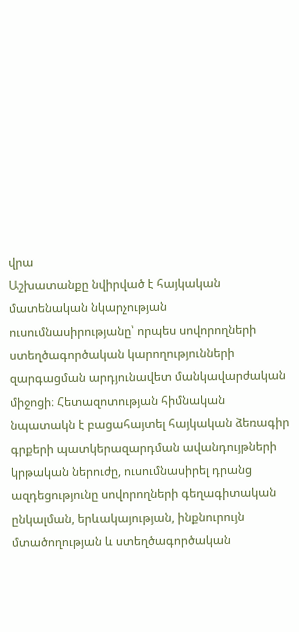վրա
Աշխատանքը նվիրված է հայկական մատենական նկարչության ուսումնասիրությանը՝ որպես սովորողների ստեղծագործական կարողությունների զարգացման արդյունավետ մանկավարժական միջոցի։ Հետազոտության հիմնական նպատակն է բացահայտել հայկական ձեռագիր գրքերի պատկերազարդման ավանդույթների կրթական ներուժը, ուսումնասիրել դրանց ազդեցությունը սովորողների գեղագիտական ընկալման, երևակայության, ինքնուրույն մտածողության և ստեղծագործական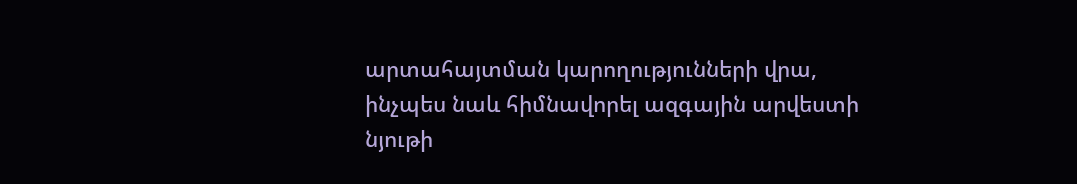արտահայտման կարողությունների վրա, ինչպես նաև հիմնավորել ազգային արվեստի նյութի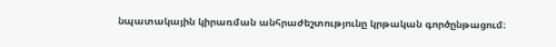նպատակային կիրառման անհրաժեշտությունը կրթական գործընթացում։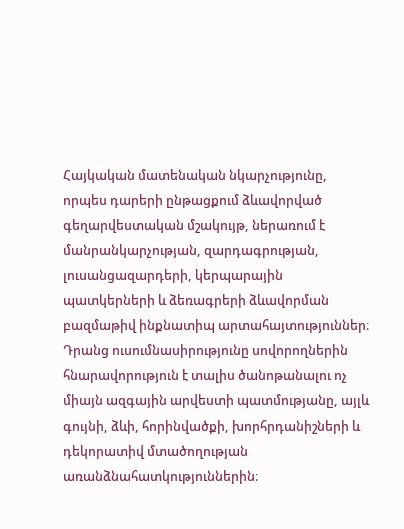Հայկական մատենական նկարչությունը, որպես դարերի ընթացքում ձևավորված գեղարվեստական մշակույթ, ներառում է մանրանկարչության, զարդագրության, լուսանցազարդերի, կերպարային պատկերների և ձեռագրերի ձևավորման բազմաթիվ ինքնատիպ արտահայտություններ։ Դրանց ուսումնասիրությունը սովորողներին հնարավորություն է տալիս ծանոթանալու ոչ միայն ազգային արվեստի պատմությանը, այլև գույնի, ձևի, հորինվածքի, խորհրդանիշների և դեկորատիվ մտածողության առանձնահատկություններին։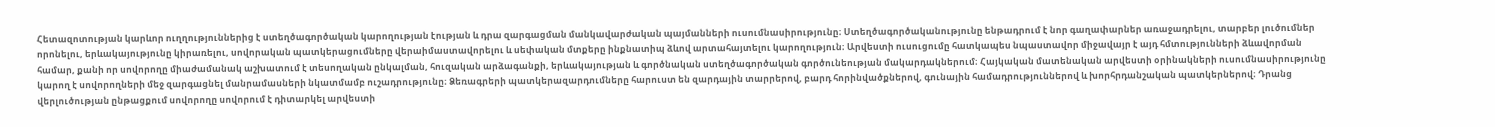Հետազոտության կարևոր ուղղություններից է ստեղծագործական կարողության էության և դրա զարգացման մանկավարժական պայմանների ուսումնասիրությունը։ Ստեղծագործականությունը ենթադրում է նոր գաղափարներ առաջադրելու, տարբեր լուծումներ որոնելու, երևակայությունը կիրառելու, սովորական պատկերացումները վերաիմաստավորելու և սեփական մտքերը ինքնատիպ ձևով արտահայտելու կարողություն։ Արվեստի ուսուցումը հատկապես նպաստավոր միջավայր է այդ հմտությունների ձևավորման համար, քանի որ սովորողը միաժամանակ աշխատում է տեսողական ընկալման, հուզական արձագանքի, երևակայության և գործնական ստեղծագործական գործունեության մակարդակներում։ Հայկական մատենական արվեստի օրինակների ուսումնասիրությունը կարող է սովորողների մեջ զարգացնել մանրամասների նկատմամբ ուշադրությունը։ Ձեռագրերի պատկերազարդումները հարուստ են զարդային տարրերով, բարդ հորինվածքներով, գունային համադրություններով և խորհրդանշական պատկերներով։ Դրանց վերլուծության ընթացքում սովորողը սովորում է դիտարկել արվեստի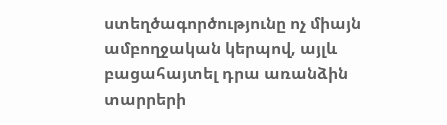ստեղծագործությունը ոչ միայն ամբողջական կերպով, այլև բացահայտել դրա առանձին տարրերի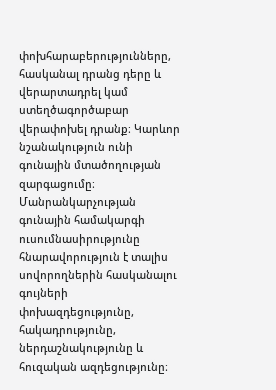փոխհարաբերությունները, հասկանալ դրանց դերը և վերարտադրել կամ ստեղծագործաբար վերափոխել դրանք։ Կարևոր նշանակություն ունի գունային մտածողության զարգացումը։ Մանրանկարչության գունային համակարգի ուսումնասիրությունը հնարավորություն է տալիս սովորողներին հասկանալու գույների փոխազդեցությունը, հակադրությունը, ներդաշնակությունը և հուզական ազդեցությունը։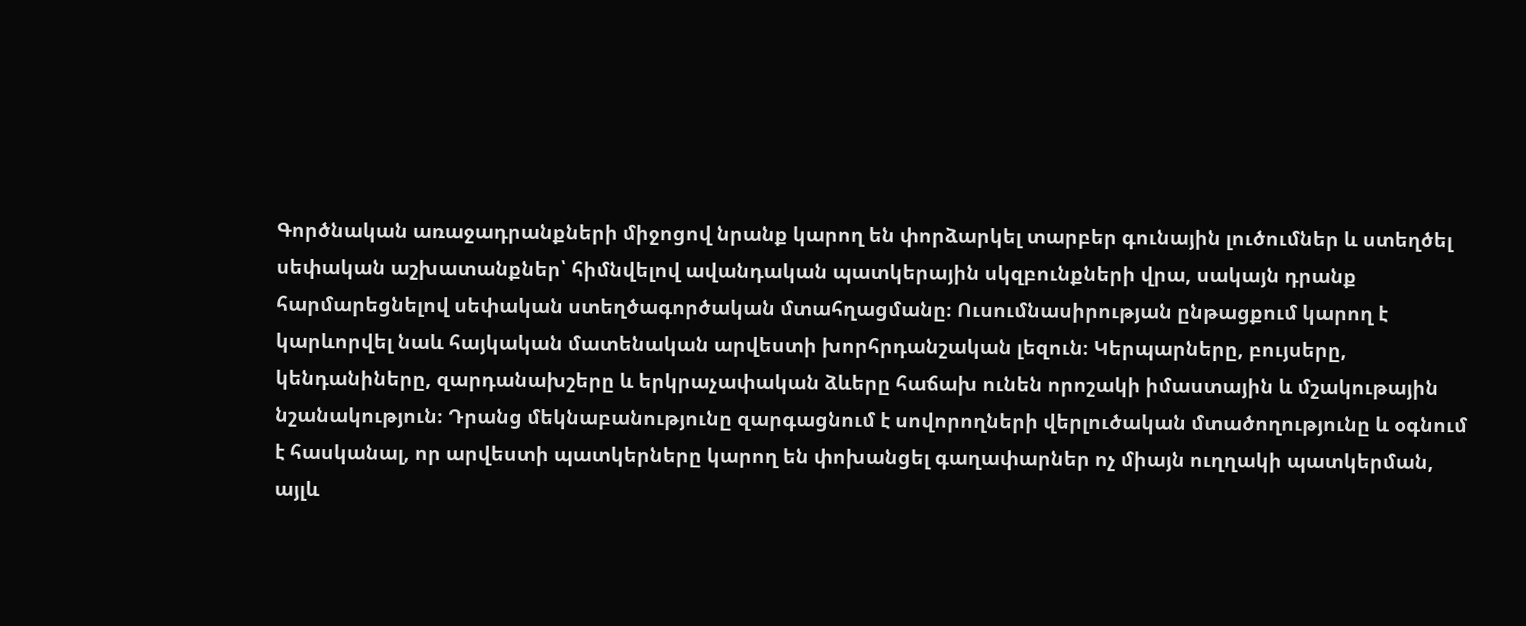Գործնական առաջադրանքների միջոցով նրանք կարող են փորձարկել տարբեր գունային լուծումներ և ստեղծել սեփական աշխատանքներ՝ հիմնվելով ավանդական պատկերային սկզբունքների վրա, սակայն դրանք հարմարեցնելով սեփական ստեղծագործական մտահղացմանը։ Ուսումնասիրության ընթացքում կարող է կարևորվել նաև հայկական մատենական արվեստի խորհրդանշական լեզուն։ Կերպարները, բույսերը, կենդանիները, զարդանախշերը և երկրաչափական ձևերը հաճախ ունեն որոշակի իմաստային և մշակութային նշանակություն։ Դրանց մեկնաբանությունը զարգացնում է սովորողների վերլուծական մտածողությունը և օգնում է հասկանալ, որ արվեստի պատկերները կարող են փոխանցել գաղափարներ ոչ միայն ուղղակի պատկերման, այլև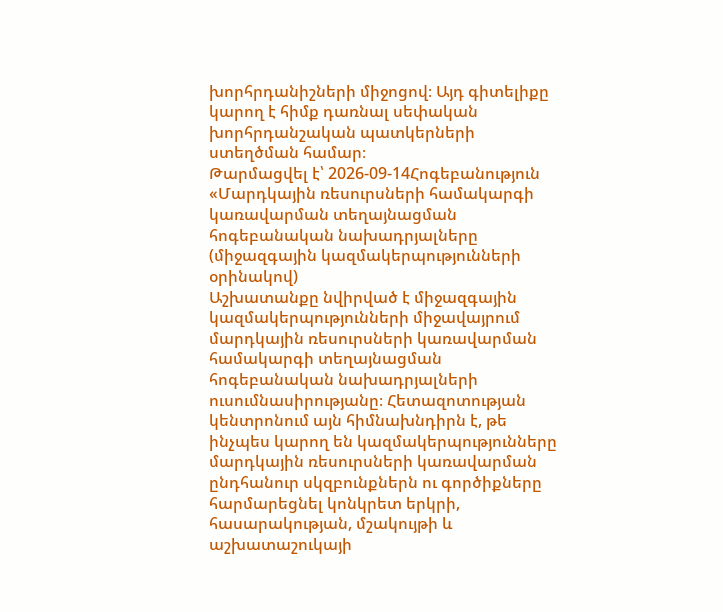խորհրդանիշների միջոցով։ Այդ գիտելիքը կարող է հիմք դառնալ սեփական խորհրդանշական պատկերների ստեղծման համար։
Թարմացվել է՝ 2026-09-14Հոգեբանություն
«Մարդկային ռեսուրսների համակարգի կառավարման տեղայնացման հոգեբանական նախադրյալները (միջազգային կազմակերպությունների օրինակով)
Աշխատանքը նվիրված է միջազգային կազմակերպությունների միջավայրում մարդկային ռեսուրսների կառավարման համակարգի տեղայնացման հոգեբանական նախադրյալների ուսումնասիրությանը։ Հետազոտության կենտրոնում այն հիմնախնդիրն է, թե ինչպես կարող են կազմակերպությունները մարդկային ռեսուրսների կառավարման ընդհանուր սկզբունքներն ու գործիքները հարմարեցնել կոնկրետ երկրի, հասարակության, մշակույթի և աշխատաշուկայի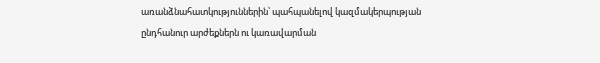առանձնահատկություններին՝ պահպանելով կազմակերպության ընդհանուր արժեքներն ու կառավարման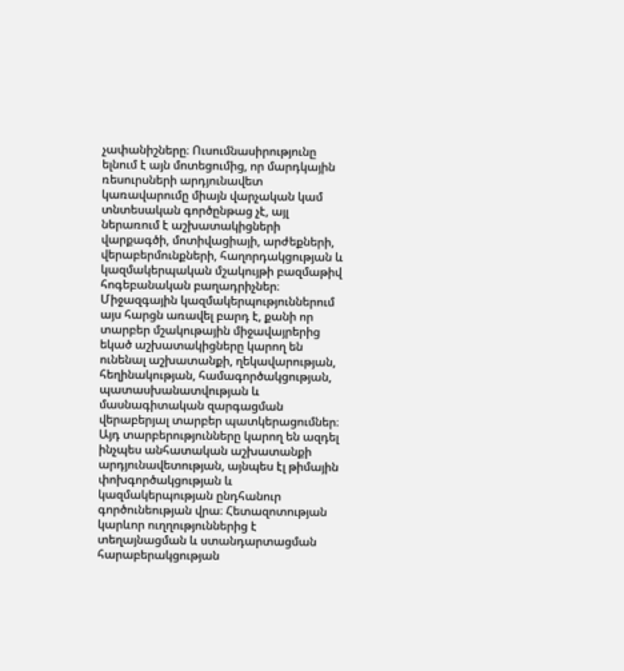չափանիշները։ Ուսումնասիրությունը ելնում է այն մոտեցումից, որ մարդկային ռեսուրսների արդյունավետ կառավարումը միայն վարչական կամ տնտեսական գործընթաց չէ, այլ ներառում է աշխատակիցների վարքագծի, մոտիվացիայի, արժեքների, վերաբերմունքների, հաղորդակցության և կազմակերպական մշակույթի բազմաթիվ հոգեբանական բաղադրիչներ։ Միջազգային կազմակերպություններում այս հարցն առավել բարդ է, քանի որ տարբեր մշակութային միջավայրերից եկած աշխատակիցները կարող են ունենալ աշխատանքի, ղեկավարության, հեղինակության, համագործակցության, պատասխանատվության և մասնագիտական զարգացման վերաբերյալ տարբեր պատկերացումներ։ Այդ տարբերությունները կարող են ազդել ինչպես անհատական աշխատանքի արդյունավետության, այնպես էլ թիմային փոխգործակցության և կազմակերպության ընդհանուր գործունեության վրա։ Հետազոտության կարևոր ուղղություններից է տեղայնացման և ստանդարտացման հարաբերակցության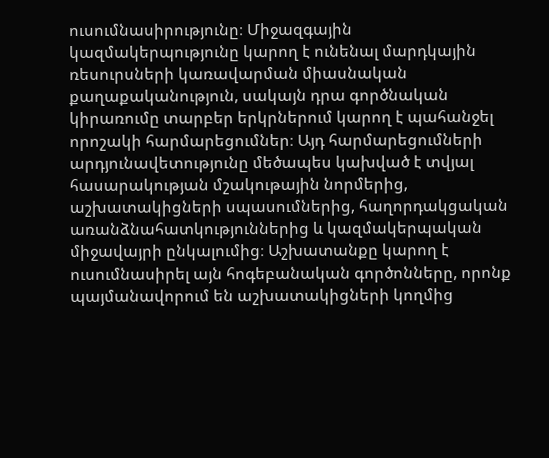ուսումնասիրությունը։ Միջազգային կազմակերպությունը կարող է ունենալ մարդկային ռեսուրսների կառավարման միասնական քաղաքականություն, սակայն դրա գործնական կիրառումը տարբեր երկրներում կարող է պահանջել որոշակի հարմարեցումներ։ Այդ հարմարեցումների արդյունավետությունը մեծապես կախված է տվյալ հասարակության մշակութային նորմերից, աշխատակիցների սպասումներից, հաղորդակցական առանձնահատկություններից և կազմակերպական միջավայրի ընկալումից։ Աշխատանքը կարող է ուսումնասիրել այն հոգեբանական գործոնները, որոնք պայմանավորում են աշխատակիցների կողմից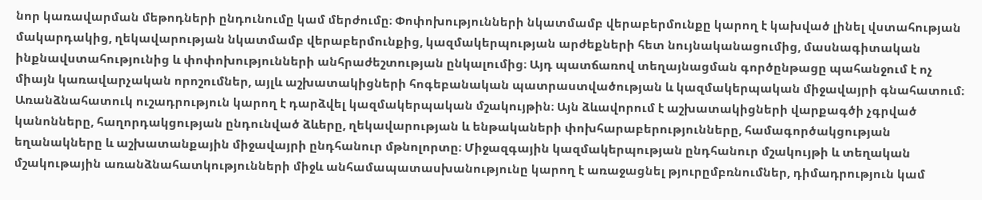նոր կառավարման մեթոդների ընդունումը կամ մերժումը։ Փոփոխությունների նկատմամբ վերաբերմունքը կարող է կախված լինել վստահության մակարդակից, ղեկավարության նկատմամբ վերաբերմունքից, կազմակերպության արժեքների հետ նույնականացումից, մասնագիտական ինքնավստահությունից և փոփոխությունների անհրաժեշտության ընկալումից։ Այդ պատճառով տեղայնացման գործընթացը պահանջում է ոչ միայն կառավարչական որոշումներ, այլև աշխատակիցների հոգեբանական պատրաստվածության և կազմակերպական միջավայրի գնահատում։ Առանձնահատուկ ուշադրություն կարող է դարձվել կազմակերպական մշակույթին։ Այն ձևավորում է աշխատակիցների վարքագծի չգրված կանոնները, հաղորդակցության ընդունված ձևերը, ղեկավարության և ենթակաների փոխհարաբերությունները, համագործակցության եղանակները և աշխատանքային միջավայրի ընդհանուր մթնոլորտը։ Միջազգային կազմակերպության ընդհանուր մշակույթի և տեղական մշակութային առանձնահատկությունների միջև անհամապատասխանությունը կարող է առաջացնել թյուրըմբռնումներ, դիմադրություն կամ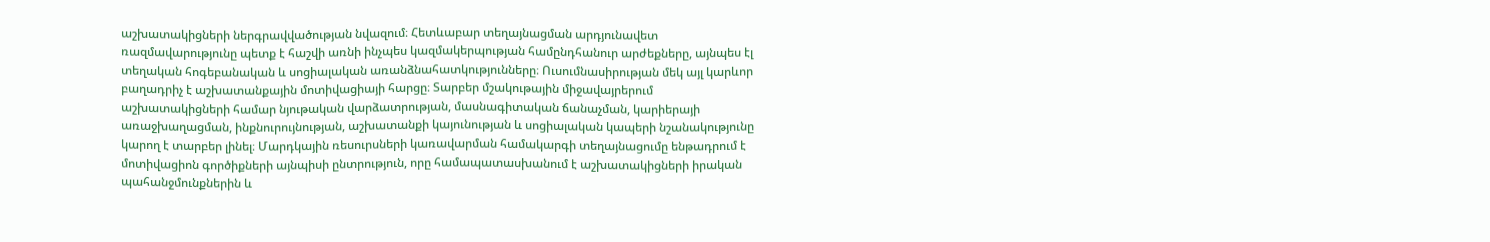աշխատակիցների ներգրավվածության նվազում։ Հետևաբար տեղայնացման արդյունավետ ռազմավարությունը պետք է հաշվի առնի ինչպես կազմակերպության համընդհանուր արժեքները, այնպես էլ տեղական հոգեբանական և սոցիալական առանձնահատկությունները։ Ուսումնասիրության մեկ այլ կարևոր բաղադրիչ է աշխատանքային մոտիվացիայի հարցը։ Տարբեր մշակութային միջավայրերում աշխատակիցների համար նյութական վարձատրության, մասնագիտական ճանաչման, կարիերայի առաջխաղացման, ինքնուրույնության, աշխատանքի կայունության և սոցիալական կապերի նշանակությունը կարող է տարբեր լինել։ Մարդկային ռեսուրսների կառավարման համակարգի տեղայնացումը ենթադրում է մոտիվացիոն գործիքների այնպիսի ընտրություն, որը համապատասխանում է աշխատակիցների իրական պահանջմունքներին և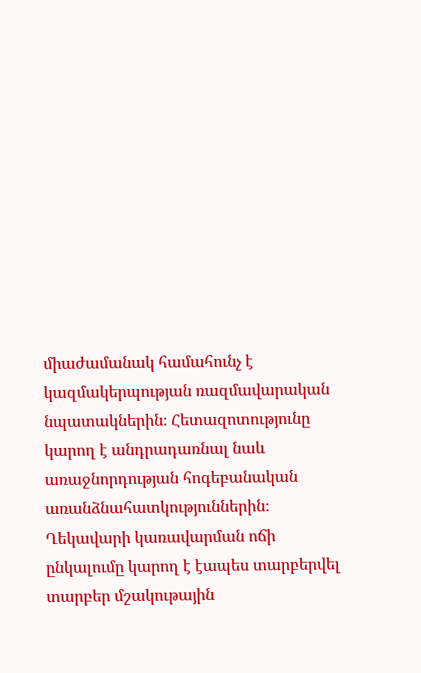միաժամանակ համահունչ է կազմակերպության ռազմավարական նպատակներին։ Հետազոտությունը կարող է անդրադառնալ նաև առաջնորդության հոգեբանական առանձնահատկություններին։ Ղեկավարի կառավարման ոճի ընկալումը կարող է էապես տարբերվել տարբեր մշակութային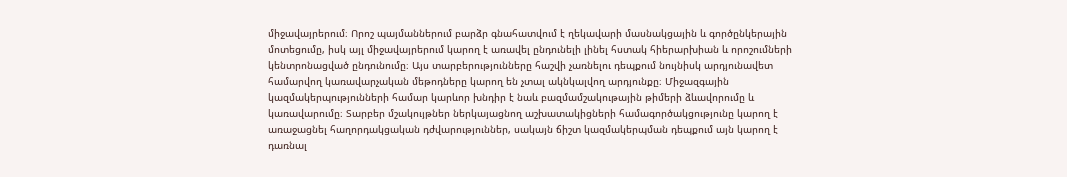միջավայրերում։ Որոշ պայմաններում բարձր գնահատվում է ղեկավարի մասնակցային և գործընկերային մոտեցումը, իսկ այլ միջավայրերում կարող է առավել ընդունելի լինել հստակ հիերարխիան և որոշումների կենտրոնացված ընդունումը։ Այս տարբերությունները հաշվի չառնելու դեպքում նույնիսկ արդյունավետ համարվող կառավարչական մեթոդները կարող են չտալ ակնկալվող արդյունքը։ Միջազգային կազմակերպությունների համար կարևոր խնդիր է նաև բազմամշակութային թիմերի ձևավորումը և կառավարումը։ Տարբեր մշակույթներ ներկայացնող աշխատակիցների համագործակցությունը կարող է առաջացնել հաղորդակցական դժվարություններ, սակայն ճիշտ կազմակերպման դեպքում այն կարող է դառնալ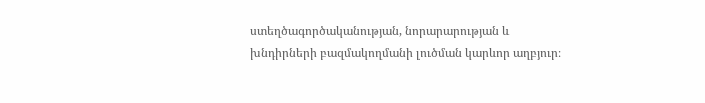ստեղծագործականության, նորարարության և խնդիրների բազմակողմանի լուծման կարևոր աղբյուր։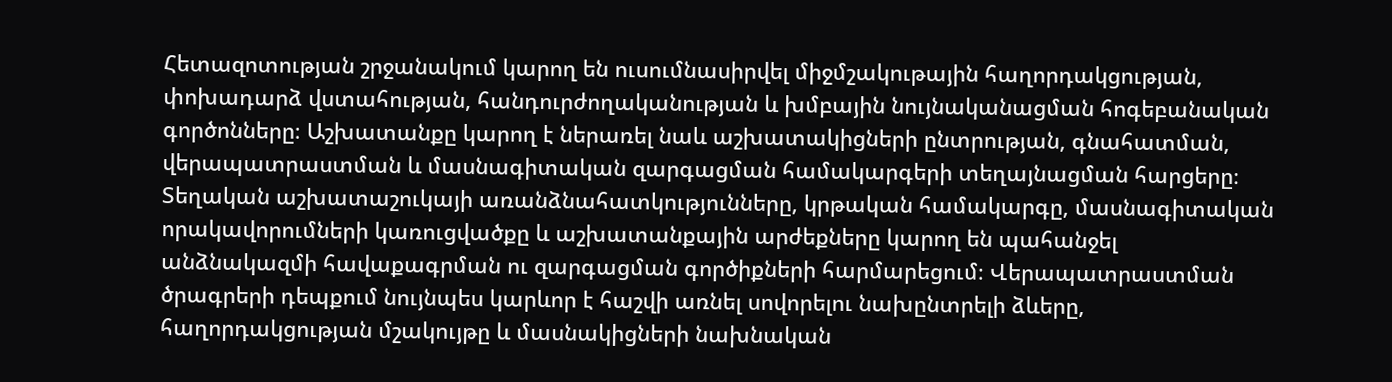Հետազոտության շրջանակում կարող են ուսումնասիրվել միջմշակութային հաղորդակցության, փոխադարձ վստահության, հանդուրժողականության և խմբային նույնականացման հոգեբանական գործոնները։ Աշխատանքը կարող է ներառել նաև աշխատակիցների ընտրության, գնահատման, վերապատրաստման և մասնագիտական զարգացման համակարգերի տեղայնացման հարցերը։ Տեղական աշխատաշուկայի առանձնահատկությունները, կրթական համակարգը, մասնագիտական որակավորումների կառուցվածքը և աշխատանքային արժեքները կարող են պահանջել անձնակազմի հավաքագրման ու զարգացման գործիքների հարմարեցում։ Վերապատրաստման ծրագրերի դեպքում նույնպես կարևոր է հաշվի առնել սովորելու նախընտրելի ձևերը, հաղորդակցության մշակույթը և մասնակիցների նախնական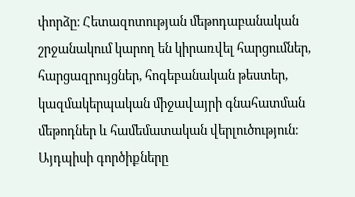փորձը։ Հետազոտության մեթոդաբանական շրջանակում կարող են կիրառվել հարցումներ, հարցազրույցներ, հոգեբանական թեստեր, կազմակերպական միջավայրի գնահատման մեթոդներ և համեմատական վերլուծություն։ Այդպիսի գործիքները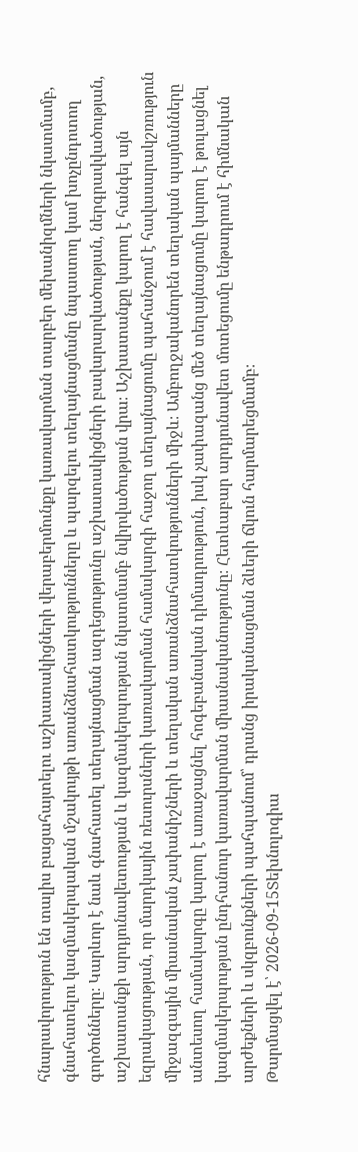հնարավորություն են տալիս բացահայտելու աշխատակիցների վերաբերմունքը կառավարման տարբեր մեխանիզմների նկատմամբ, գնահատելու կազմակերպական մշակույթի առանձնահատկությունները և պարզելու տեղայնացմանը նպաստող կամ խոչընդոտող գործոնները։ Կարևոր է նաև գնահատել տեղայնացման ազդեցությունը աշխատակիցների բավարարվածության, ներգրավվածության, աշխատանքի արդյունավետության և կազմակերպության նկատմամբ նվիրվածության վրա։ Աշխատանքը կարող է հանգել այն եզրակացության, որ մարդկային ռեսուրսների կառավարման համակարգի հաջող տեղայնացումը պահանջում է հավասարակշռություն միջազգային միասնական չափանիշների և տեղական առանձնահատկությունների միջև։ Ամբողջականորեն տեղական պայմանները անտեսող համակարգը կարող է առաջացնել հոգեբանական դիմադրություն, իսկ չափազանց մեծ տեղայնացումը կարող է թուլացնել կազմակերպության ընդհանուր կառավարման միասնականությունը։ Հետևաբար արդյունավետ մոտեցումը ենթադրում է հիմնական արժեքների և սկզբունքների պահպանում՝ դրանց իրականացման ձևերի ճկուն հարմարեցմամբ։
Թարմացվել է՝ 2026-09-15Տեխնոլոգիա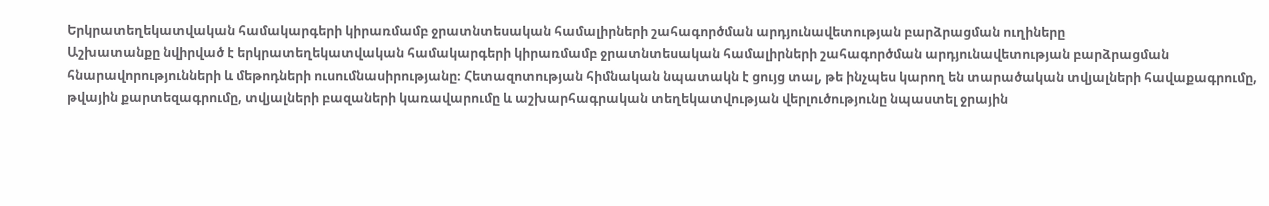Երկրատեղեկատվական համակարգերի կիրառմամբ ջրատնտեսական համալիրների շահագործման արդյունավետության բարձրացման ուղիները
Աշխատանքը նվիրված է երկրատեղեկատվական համակարգերի կիրառմամբ ջրատնտեսական համալիրների շահագործման արդյունավետության բարձրացման հնարավորությունների և մեթոդների ուսումնասիրությանը։ Հետազոտության հիմնական նպատակն է ցույց տալ, թե ինչպես կարող են տարածական տվյալների հավաքագրումը, թվային քարտեզագրումը, տվյալների բազաների կառավարումը և աշխարհագրական տեղեկատվության վերլուծությունը նպաստել ջրային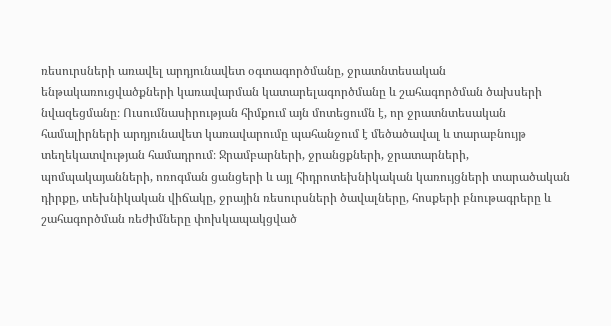ռեսուրսների առավել արդյունավետ օգտագործմանը, ջրատնտեսական ենթակառուցվածքների կառավարման կատարելագործմանը և շահագործման ծախսերի նվազեցմանը։ Ուսումնասիրության հիմքում այն մոտեցումն է, որ ջրատնտեսական համալիրների արդյունավետ կառավարումը պահանջում է մեծածավալ և տարաբնույթ տեղեկատվության համադրում։ Ջրամբարների, ջրանցքների, ջրատարների, պոմպակայանների, ոռոգման ցանցերի և այլ հիդրոտեխնիկական կառույցների տարածական դիրքը, տեխնիկական վիճակը, ջրային ռեսուրսների ծավալները, հոսքերի բնութագրերը և շահագործման ռեժիմները փոխկապակցված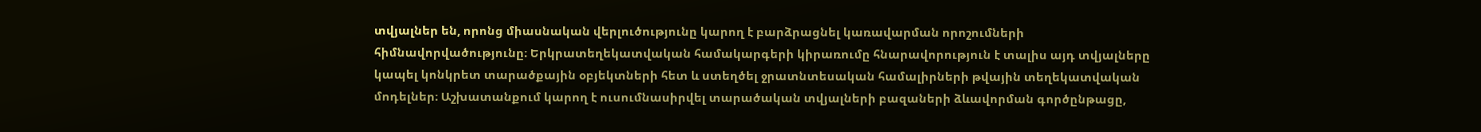տվյալներ են, որոնց միասնական վերլուծությունը կարող է բարձրացնել կառավարման որոշումների հիմնավորվածությունը։ Երկրատեղեկատվական համակարգերի կիրառումը հնարավորություն է տալիս այդ տվյալները կապել կոնկրետ տարածքային օբյեկտների հետ և ստեղծել ջրատնտեսական համալիրների թվային տեղեկատվական մոդելներ։ Աշխատանքում կարող է ուսումնասիրվել տարածական տվյալների բազաների ձևավորման գործընթացը,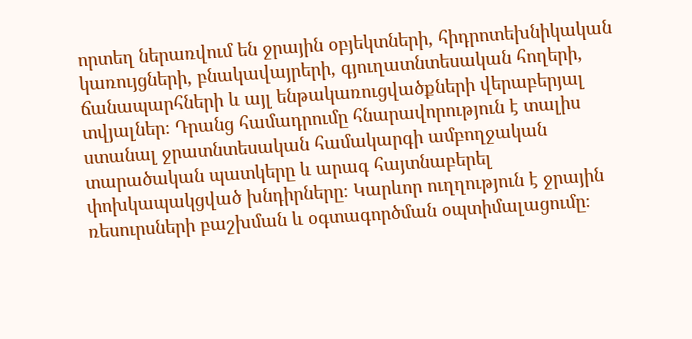որտեղ ներառվում են ջրային օբյեկտների, հիդրոտեխնիկական կառույցների, բնակավայրերի, գյուղատնտեսական հողերի, ճանապարհների և այլ ենթակառուցվածքների վերաբերյալ տվյալներ։ Դրանց համադրումը հնարավորություն է տալիս ստանալ ջրատնտեսական համակարգի ամբողջական տարածական պատկերը և արագ հայտնաբերել փոխկապակցված խնդիրները։ Կարևոր ուղղություն է ջրային ռեսուրսների բաշխման և օգտագործման օպտիմալացումը։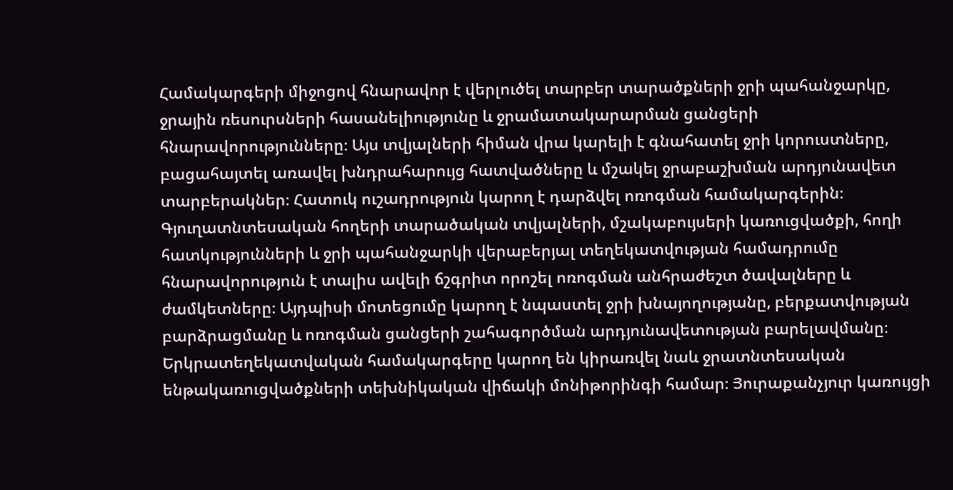Համակարգերի միջոցով հնարավոր է վերլուծել տարբեր տարածքների ջրի պահանջարկը, ջրային ռեսուրսների հասանելիությունը և ջրամատակարարման ցանցերի հնարավորությունները։ Այս տվյալների հիման վրա կարելի է գնահատել ջրի կորուստները, բացահայտել առավել խնդրահարույց հատվածները և մշակել ջրաբաշխման արդյունավետ տարբերակներ։ Հատուկ ուշադրություն կարող է դարձվել ոռոգման համակարգերին։ Գյուղատնտեսական հողերի տարածական տվյալների, մշակաբույսերի կառուցվածքի, հողի հատկությունների և ջրի պահանջարկի վերաբերյալ տեղեկատվության համադրումը հնարավորություն է տալիս ավելի ճշգրիտ որոշել ոռոգման անհրաժեշտ ծավալները և ժամկետները։ Այդպիսի մոտեցումը կարող է նպաստել ջրի խնայողությանը, բերքատվության բարձրացմանը և ոռոգման ցանցերի շահագործման արդյունավետության բարելավմանը։ Երկրատեղեկատվական համակարգերը կարող են կիրառվել նաև ջրատնտեսական ենթակառուցվածքների տեխնիկական վիճակի մոնիթորինգի համար։ Յուրաքանչյուր կառույցի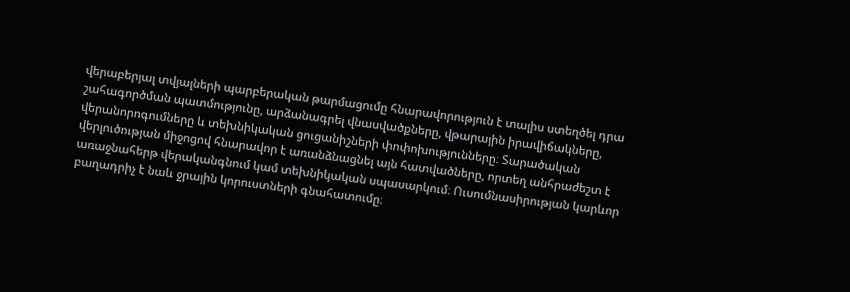վերաբերյալ տվյալների պարբերական թարմացումը հնարավորություն է տալիս ստեղծել դրա շահագործման պատմությունը, արձանագրել վնասվածքները, վթարային իրավիճակները, վերանորոգումները և տեխնիկական ցուցանիշների փոփոխությունները։ Տարածական վերլուծության միջոցով հնարավոր է առանձնացնել այն հատվածները, որտեղ անհրաժեշտ է առաջնահերթ վերականգնում կամ տեխնիկական սպասարկում։ Ուսումնասիրության կարևոր բաղադրիչ է նաև ջրային կորուստների գնահատումը։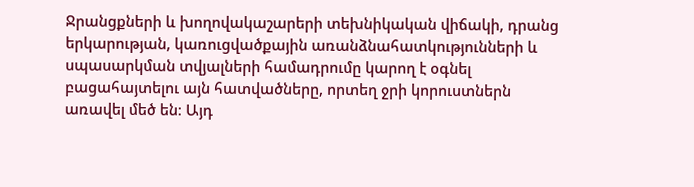Ջրանցքների և խողովակաշարերի տեխնիկական վիճակի, դրանց երկարության, կառուցվածքային առանձնահատկությունների և սպասարկման տվյալների համադրումը կարող է օգնել բացահայտելու այն հատվածները, որտեղ ջրի կորուստներն առավել մեծ են։ Այդ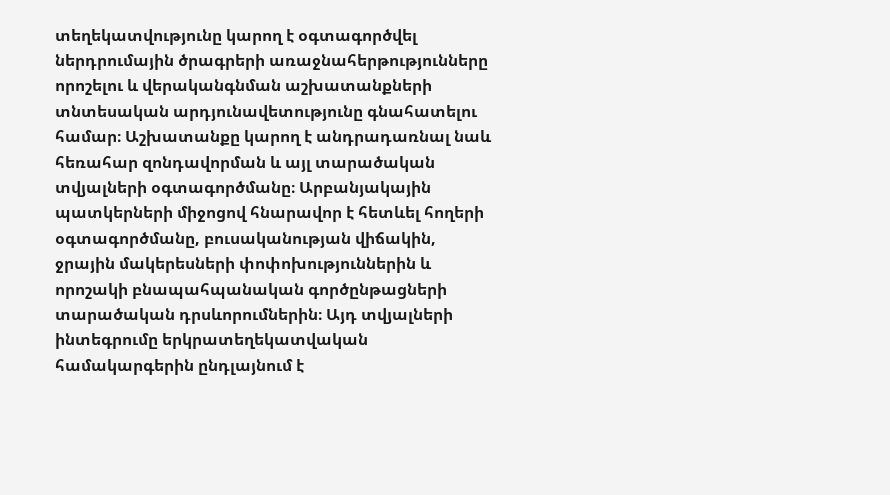տեղեկատվությունը կարող է օգտագործվել ներդրումային ծրագրերի առաջնահերթությունները որոշելու և վերականգնման աշխատանքների տնտեսական արդյունավետությունը գնահատելու համար։ Աշխատանքը կարող է անդրադառնալ նաև հեռահար զոնդավորման և այլ տարածական տվյալների օգտագործմանը։ Արբանյակային պատկերների միջոցով հնարավոր է հետևել հողերի օգտագործմանը, բուսականության վիճակին, ջրային մակերեսների փոփոխություններին և որոշակի բնապահպանական գործընթացների տարածական դրսևորումներին։ Այդ տվյալների ինտեգրումը երկրատեղեկատվական համակարգերին ընդլայնում է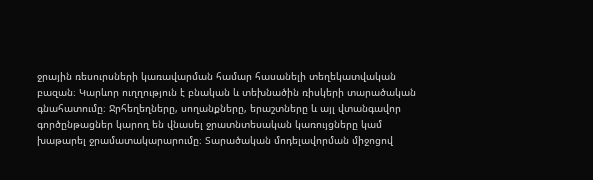ջրային ռեսուրսների կառավարման համար հասանելի տեղեկատվական բազան։ Կարևոր ուղղություն է բնական և տեխնածին ռիսկերի տարածական գնահատումը։ Ջրհեղեղները, սողանքները, երաշտները և այլ վտանգավոր գործընթացներ կարող են վնասել ջրատնտեսական կառույցները կամ խաթարել ջրամատակարարումը։ Տարածական մոդելավորման միջոցով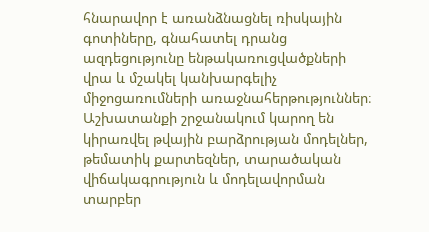հնարավոր է առանձնացնել ռիսկային գոտիները, գնահատել դրանց ազդեցությունը ենթակառուցվածքների վրա և մշակել կանխարգելիչ միջոցառումների առաջնահերթություններ։ Աշխատանքի շրջանակում կարող են կիրառվել թվային բարձրության մոդելներ, թեմատիկ քարտեզներ, տարածական վիճակագրություն և մոդելավորման տարբեր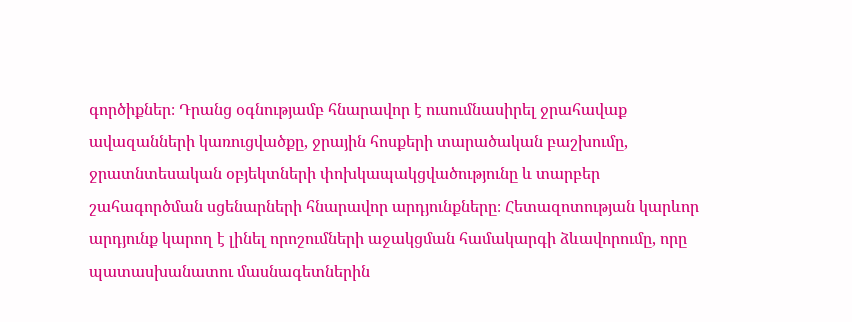գործիքներ։ Դրանց օգնությամբ հնարավոր է ուսումնասիրել ջրահավաք ավազանների կառուցվածքը, ջրային հոսքերի տարածական բաշխումը, ջրատնտեսական օբյեկտների փոխկապակցվածությունը և տարբեր շահագործման սցենարների հնարավոր արդյունքները։ Հետազոտության կարևոր արդյունք կարող է լինել որոշումների աջակցման համակարգի ձևավորումը, որը պատասխանատու մասնագետներին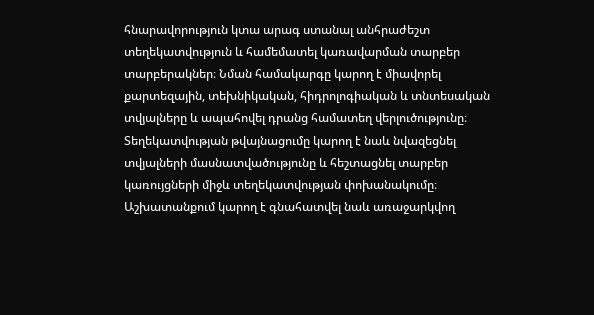հնարավորություն կտա արագ ստանալ անհրաժեշտ տեղեկատվություն և համեմատել կառավարման տարբեր տարբերակներ։ Նման համակարգը կարող է միավորել քարտեզային, տեխնիկական, հիդրոլոգիական և տնտեսական տվյալները և ապահովել դրանց համատեղ վերլուծությունը։ Տեղեկատվության թվայնացումը կարող է նաև նվազեցնել տվյալների մասնատվածությունը և հեշտացնել տարբեր կառույցների միջև տեղեկատվության փոխանակումը։ Աշխատանքում կարող է գնահատվել նաև առաջարկվող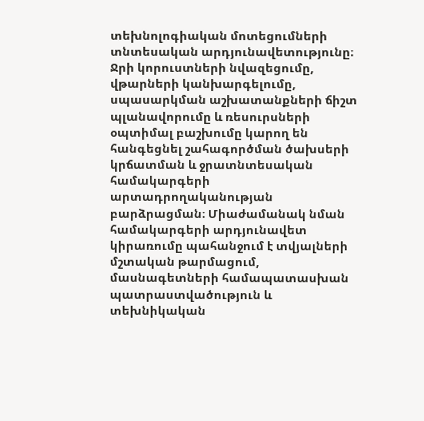տեխնոլոգիական մոտեցումների տնտեսական արդյունավետությունը։ Ջրի կորուստների նվազեցումը, վթարների կանխարգելումը, սպասարկման աշխատանքների ճիշտ պլանավորումը և ռեսուրսների օպտիմալ բաշխումը կարող են հանգեցնել շահագործման ծախսերի կրճատման և ջրատնտեսական համակարգերի արտադրողականության բարձրացման։ Միաժամանակ նման համակարգերի արդյունավետ կիրառումը պահանջում է տվյալների մշտական թարմացում, մասնագետների համապատասխան պատրաստվածություն և տեխնիկական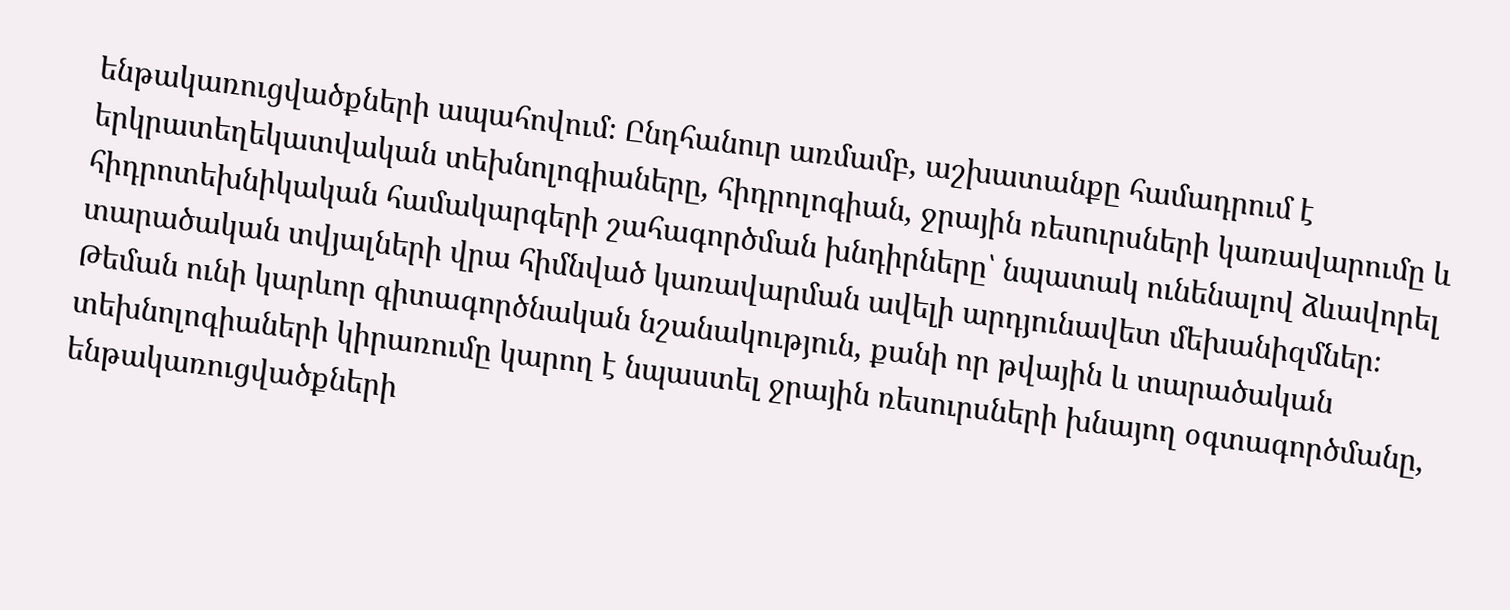ենթակառուցվածքների ապահովում։ Ընդհանուր առմամբ, աշխատանքը համադրում է երկրատեղեկատվական տեխնոլոգիաները, հիդրոլոգիան, ջրային ռեսուրսների կառավարումը և հիդրոտեխնիկական համակարգերի շահագործման խնդիրները՝ նպատակ ունենալով ձևավորել տարածական տվյալների վրա հիմնված կառավարման ավելի արդյունավետ մեխանիզմներ։ Թեման ունի կարևոր գիտագործնական նշանակություն, քանի որ թվային և տարածական տեխնոլոգիաների կիրառումը կարող է նպաստել ջրային ռեսուրսների խնայող օգտագործմանը, ենթակառուցվածքների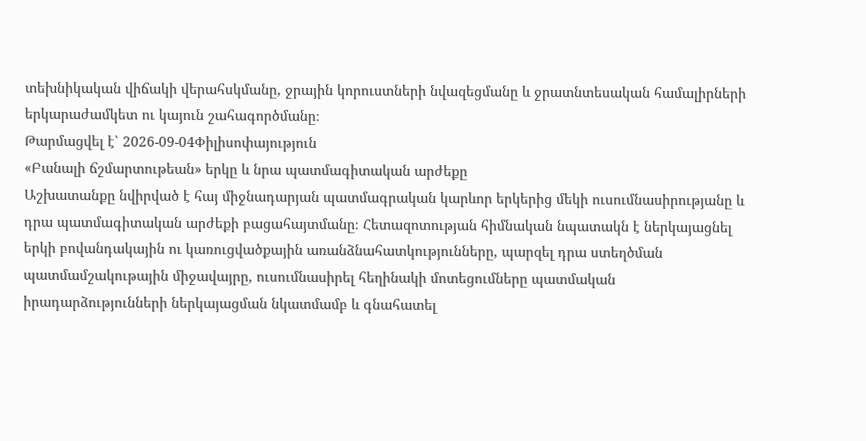տեխնիկական վիճակի վերահսկմանը, ջրային կորուստների նվազեցմանը և ջրատնտեսական համալիրների երկարաժամկետ ու կայուն շահագործմանը։
Թարմացվել է՝ 2026-09-04Փիլիսոփայություն
«Բանալի ճշմարտութեան» երկը և նրա պատմագիտական արժեքը
Աշխատանքը նվիրված է հայ միջնադարյան պատմագրական կարևոր երկերից մեկի ուսումնասիրությանը և դրա պատմագիտական արժեքի բացահայտմանը։ Հետազոտության հիմնական նպատակն է ներկայացնել երկի բովանդակային ու կառուցվածքային առանձնահատկությունները, պարզել դրա ստեղծման պատմամշակութային միջավայրը, ուսումնասիրել հեղինակի մոտեցումները պատմական իրադարձությունների ներկայացման նկատմամբ և գնահատել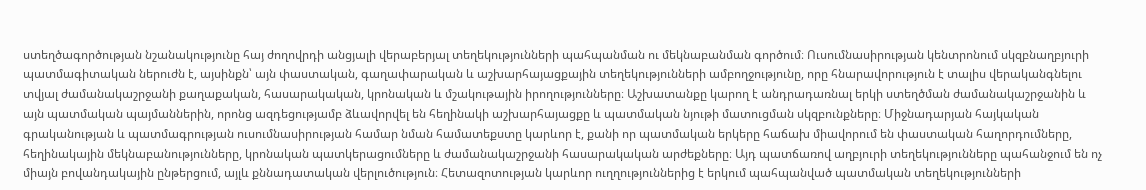ստեղծագործության նշանակությունը հայ ժողովրդի անցյալի վերաբերյալ տեղեկությունների պահպանման ու մեկնաբանման գործում։ Ուսումնասիրության կենտրոնում սկզբնաղբյուրի պատմագիտական ներուժն է, այսինքն՝ այն փաստական, գաղափարական և աշխարհայացքային տեղեկությունների ամբողջությունը, որը հնարավորություն է տալիս վերականգնելու տվյալ ժամանակաշրջանի քաղաքական, հասարակական, կրոնական և մշակութային իրողությունները։ Աշխատանքը կարող է անդրադառնալ երկի ստեղծման ժամանակաշրջանին և այն պատմական պայմաններին, որոնց ազդեցությամբ ձևավորվել են հեղինակի աշխարհայացքը և պատմական նյութի մատուցման սկզբունքները։ Միջնադարյան հայկական գրականության և պատմագրության ուսումնասիրության համար նման համատեքստը կարևոր է, քանի որ պատմական երկերը հաճախ միավորում են փաստական հաղորդումները, հեղինակային մեկնաբանությունները, կրոնական պատկերացումները և ժամանակաշրջանի հասարակական արժեքները։ Այդ պատճառով աղբյուրի տեղեկությունները պահանջում են ոչ միայն բովանդակային ընթերցում, այլև քննադատական վերլուծություն։ Հետազոտության կարևոր ուղղություններից է երկում պահպանված պատմական տեղեկությունների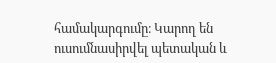համակարգումը։ Կարող են ուսումնասիրվել պետական և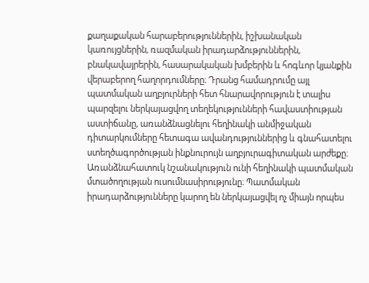քաղաքական հարաբերություններին, իշխանական կառույցներին, ռազմական իրադարձություններին, բնակավայրերին, հասարակական խմբերին և հոգևոր կյանքին վերաբերող հաղորդումները։ Դրանց համադրումը այլ պատմական աղբյուրների հետ հնարավորություն է տալիս պարզելու ներկայացվող տեղեկությունների հավաստիության աստիճանը, առանձնացնելու հեղինակի անմիջական դիտարկումները հետագա ավանդություններից և գնահատելու ստեղծագործության ինքնուրույն աղբյուրագիտական արժեքը։ Առանձնահատուկ նշանակություն ունի հեղինակի պատմական մտածողության ուսումնասիրությունը։ Պատմական իրադարձությունները կարող են ներկայացվել ոչ միայն որպես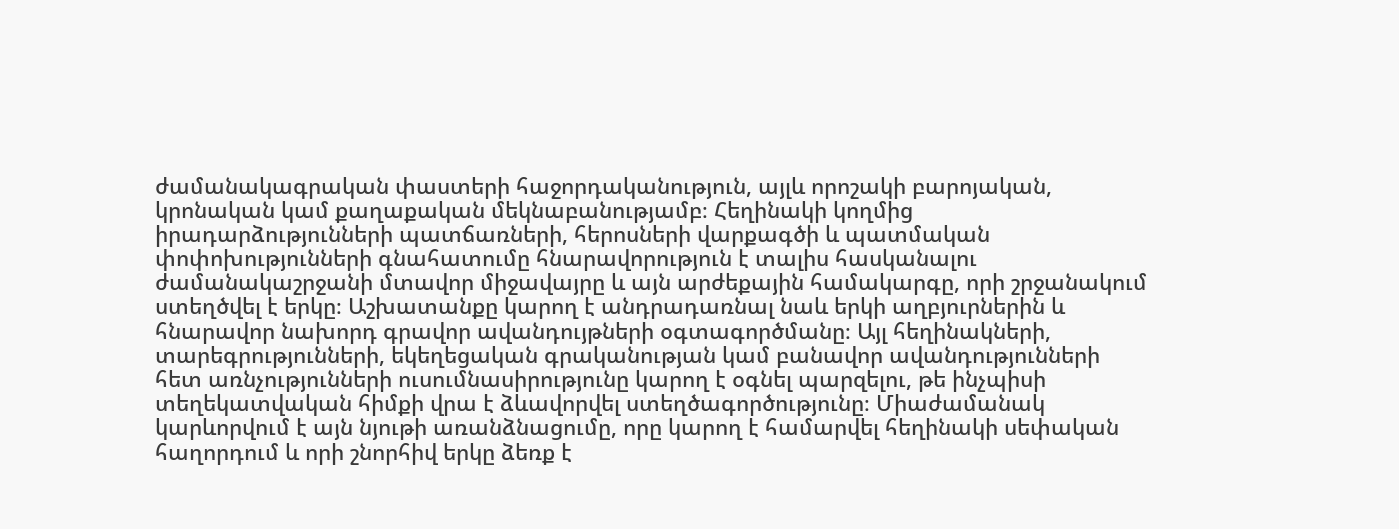ժամանակագրական փաստերի հաջորդականություն, այլև որոշակի բարոյական, կրոնական կամ քաղաքական մեկնաբանությամբ։ Հեղինակի կողմից իրադարձությունների պատճառների, հերոսների վարքագծի և պատմական փոփոխությունների գնահատումը հնարավորություն է տալիս հասկանալու ժամանակաշրջանի մտավոր միջավայրը և այն արժեքային համակարգը, որի շրջանակում ստեղծվել է երկը։ Աշխատանքը կարող է անդրադառնալ նաև երկի աղբյուրներին և հնարավոր նախորդ գրավոր ավանդույթների օգտագործմանը։ Այլ հեղինակների, տարեգրությունների, եկեղեցական գրականության կամ բանավոր ավանդությունների հետ առնչությունների ուսումնասիրությունը կարող է օգնել պարզելու, թե ինչպիսի տեղեկատվական հիմքի վրա է ձևավորվել ստեղծագործությունը։ Միաժամանակ կարևորվում է այն նյութի առանձնացումը, որը կարող է համարվել հեղինակի սեփական հաղորդում և որի շնորհիվ երկը ձեռք է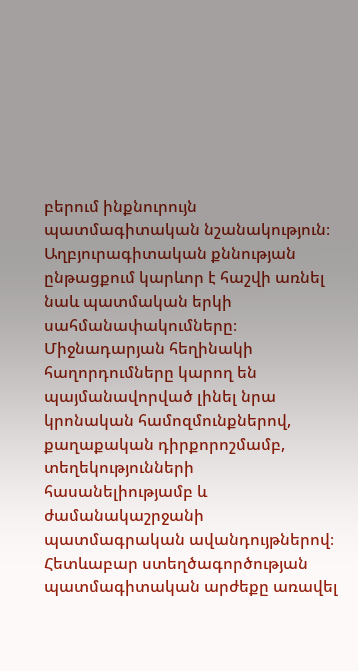բերում ինքնուրույն պատմագիտական նշանակություն։ Աղբյուրագիտական քննության ընթացքում կարևոր է հաշվի առնել նաև պատմական երկի սահմանափակումները։ Միջնադարյան հեղինակի հաղորդումները կարող են պայմանավորված լինել նրա կրոնական համոզմունքներով, քաղաքական դիրքորոշմամբ, տեղեկությունների հասանելիությամբ և ժամանակաշրջանի պատմագրական ավանդույթներով։ Հետևաբար ստեղծագործության պատմագիտական արժեքը առավել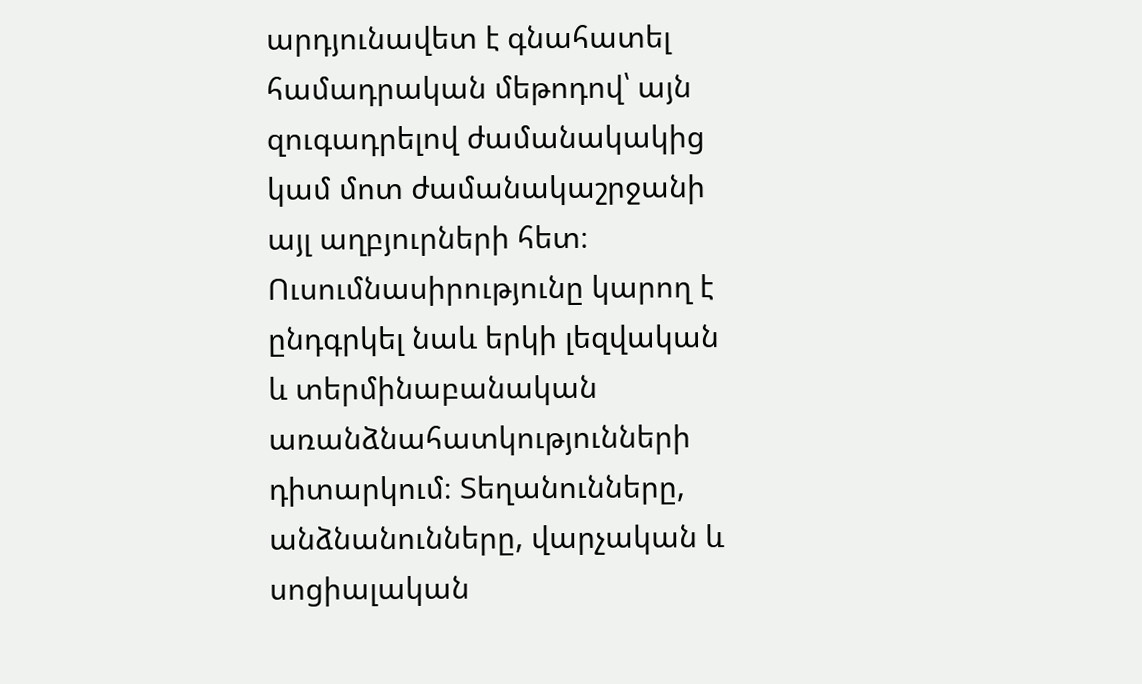արդյունավետ է գնահատել համադրական մեթոդով՝ այն զուգադրելով ժամանակակից կամ մոտ ժամանակաշրջանի այլ աղբյուրների հետ։ Ուսումնասիրությունը կարող է ընդգրկել նաև երկի լեզվական և տերմինաբանական առանձնահատկությունների դիտարկում։ Տեղանունները, անձնանունները, վարչական և սոցիալական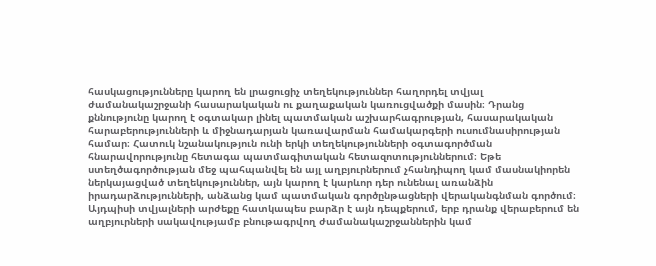հասկացությունները կարող են լրացուցիչ տեղեկություններ հաղորդել տվյալ ժամանակաշրջանի հասարակական ու քաղաքական կառուցվածքի մասին։ Դրանց քննությունը կարող է օգտակար լինել պատմական աշխարհագրության, հասարակական հարաբերությունների և միջնադարյան կառավարման համակարգերի ուսումնասիրության համար։ Հատուկ նշանակություն ունի երկի տեղեկությունների օգտագործման հնարավորությունը հետագա պատմագիտական հետազոտություններում։ Եթե ստեղծագործության մեջ պահպանվել են այլ աղբյուրներում չհանդիպող կամ մասնակիորեն ներկայացված տեղեկություններ, այն կարող է կարևոր դեր ունենալ առանձին իրադարձությունների, անձանց կամ պատմական գործընթացների վերականգնման գործում։ Այդպիսի տվյալների արժեքը հատկապես բարձր է այն դեպքերում, երբ դրանք վերաբերում են աղբյուրների սակավությամբ բնութագրվող ժամանակաշրջաններին կամ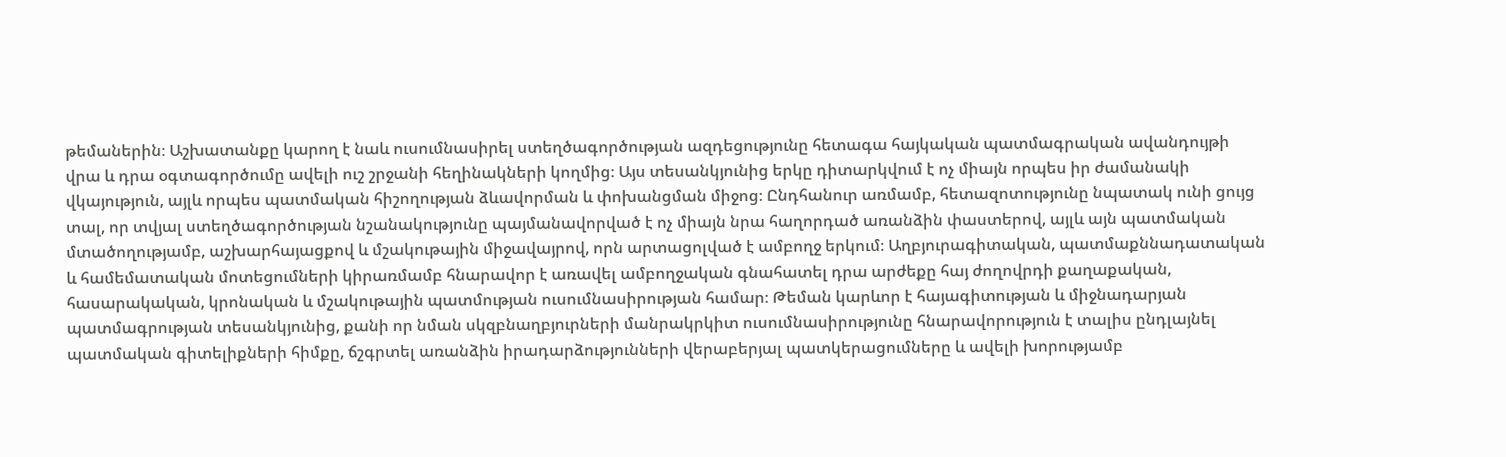թեմաներին։ Աշխատանքը կարող է նաև ուսումնասիրել ստեղծագործության ազդեցությունը հետագա հայկական պատմագրական ավանդույթի վրա և դրա օգտագործումը ավելի ուշ շրջանի հեղինակների կողմից։ Այս տեսանկյունից երկը դիտարկվում է ոչ միայն որպես իր ժամանակի վկայություն, այլև որպես պատմական հիշողության ձևավորման և փոխանցման միջոց։ Ընդհանուր առմամբ, հետազոտությունը նպատակ ունի ցույց տալ, որ տվյալ ստեղծագործության նշանակությունը պայմանավորված է ոչ միայն նրա հաղորդած առանձին փաստերով, այլև այն պատմական մտածողությամբ, աշխարհայացքով և մշակութային միջավայրով, որն արտացոլված է ամբողջ երկում։ Աղբյուրագիտական, պատմաքննադատական և համեմատական մոտեցումների կիրառմամբ հնարավոր է առավել ամբողջական գնահատել դրա արժեքը հայ ժողովրդի քաղաքական, հասարակական, կրոնական և մշակութային պատմության ուսումնասիրության համար։ Թեման կարևոր է հայագիտության և միջնադարյան պատմագրության տեսանկյունից, քանի որ նման սկզբնաղբյուրների մանրակրկիտ ուսումնասիրությունը հնարավորություն է տալիս ընդլայնել պատմական գիտելիքների հիմքը, ճշգրտել առանձին իրադարձությունների վերաբերյալ պատկերացումները և ավելի խորությամբ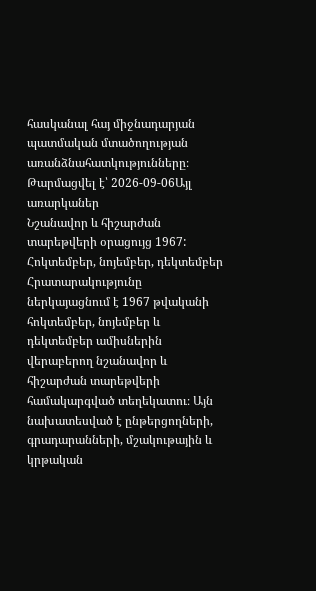հասկանալ հայ միջնադարյան պատմական մտածողության առանձնահատկությունները։
Թարմացվել է՝ 2026-09-06Այլ առարկաներ
Նշանավոր և հիշարժան տարեթվերի օրացույց 1967: Հոկտեմբեր, նոյեմբեր, դեկտեմբեր
Հրատարակությունը ներկայացնում է 1967 թվականի հոկտեմբեր, նոյեմբեր և դեկտեմբեր ամիսներին վերաբերող նշանավոր և հիշարժան տարեթվերի համակարգված տեղեկատու։ Այն նախատեսված է ընթերցողների, գրադարանների, մշակութային և կրթական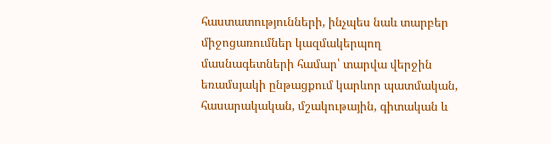հաստատությունների, ինչպես նաև տարբեր միջոցառումներ կազմակերպող մասնագետների համար՝ տարվա վերջին եռամսյակի ընթացքում կարևոր պատմական, հասարակական, մշակութային, գիտական և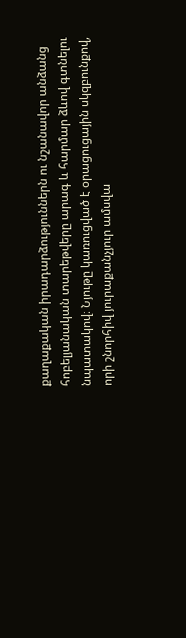քաղաքական իրադարձություններն ու նշանավոր անձանց հոբելյանական տարեթվերը արագ և հարմար ձևով գտնելու նպատակով։ Նյութը կառուցված է օրացուցային սկզբունքով, որի շնորհիվ յուրաքանչյուր ամսվա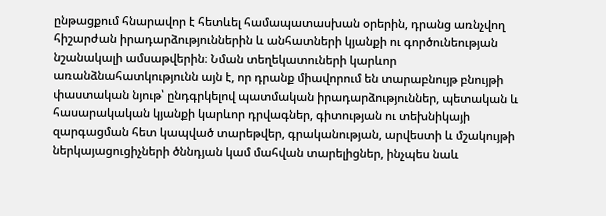ընթացքում հնարավոր է հետևել համապատասխան օրերին, դրանց առնչվող հիշարժան իրադարձություններին և անհատների կյանքի ու գործունեության նշանակալի ամսաթվերին։ Նման տեղեկատուների կարևոր առանձնահատկությունն այն է, որ դրանք միավորում են տարաբնույթ բնույթի փաստական նյութ՝ ընդգրկելով պատմական իրադարձություններ, պետական և հասարակական կյանքի կարևոր դրվագներ, գիտության ու տեխնիկայի զարգացման հետ կապված տարեթվեր, գրականության, արվեստի և մշակույթի ներկայացուցիչների ծննդյան կամ մահվան տարելիցներ, ինչպես նաև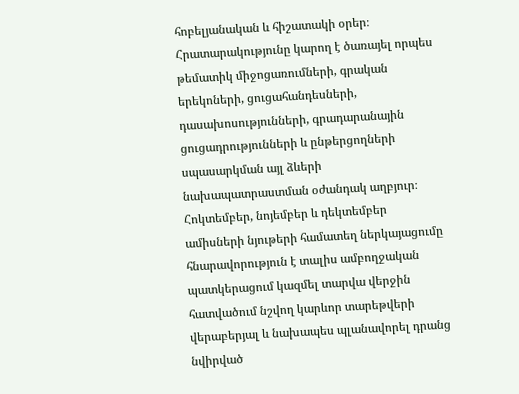հոբելյանական և հիշատակի օրեր։ Հրատարակությունը կարող է ծառայել որպես թեմատիկ միջոցառումների, գրական երեկոների, ցուցահանդեսների, դասախոսությունների, գրադարանային ցուցադրությունների և ընթերցողների սպասարկման այլ ձևերի նախապատրաստման օժանդակ աղբյուր։ Հոկտեմբեր, նոյեմբեր և դեկտեմբեր ամիսների նյութերի համատեղ ներկայացումը հնարավորություն է տալիս ամբողջական պատկերացում կազմել տարվա վերջին հատվածում նշվող կարևոր տարեթվերի վերաբերյալ և նախապես պլանավորել դրանց նվիրված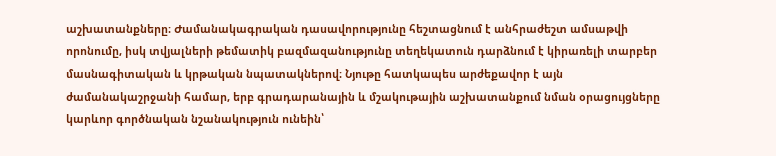աշխատանքները։ Ժամանակագրական դասավորությունը հեշտացնում է անհրաժեշտ ամսաթվի որոնումը, իսկ տվյալների թեմատիկ բազմազանությունը տեղեկատուն դարձնում է կիրառելի տարբեր մասնագիտական և կրթական նպատակներով։ Նյութը հատկապես արժեքավոր է այն ժամանակաշրջանի համար, երբ գրադարանային և մշակութային աշխատանքում նման օրացույցները կարևոր գործնական նշանակություն ունեին՝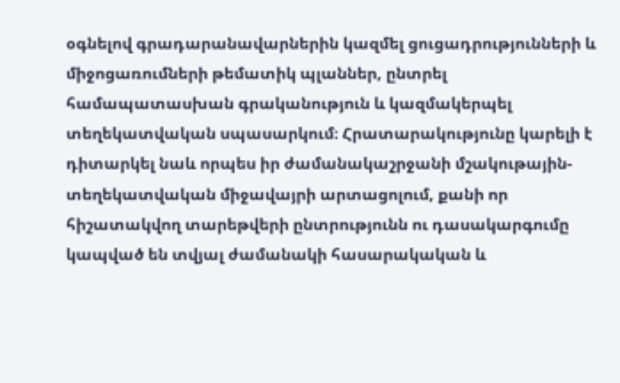օգնելով գրադարանավարներին կազմել ցուցադրությունների և միջոցառումների թեմատիկ պլաններ, ընտրել համապատասխան գրականություն և կազմակերպել տեղեկատվական սպասարկում։ Հրատարակությունը կարելի է դիտարկել նաև որպես իր ժամանակաշրջանի մշակութային-տեղեկատվական միջավայրի արտացոլում, քանի որ հիշատակվող տարեթվերի ընտրությունն ու դասակարգումը կապված են տվյալ ժամանակի հասարակական և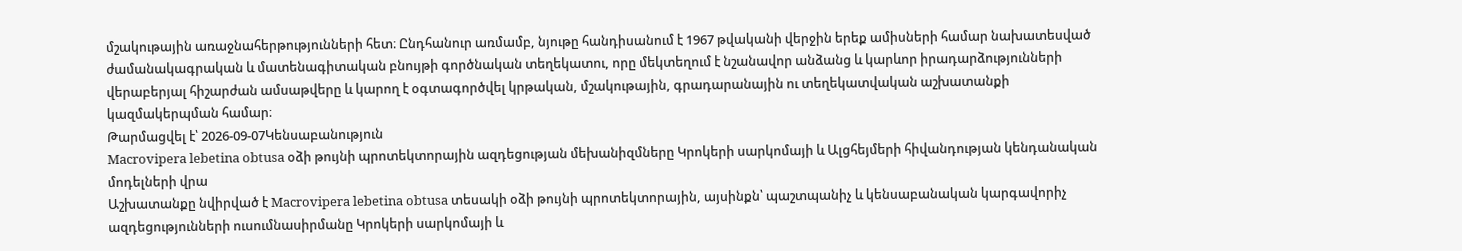մշակութային առաջնահերթությունների հետ։ Ընդհանուր առմամբ, նյութը հանդիսանում է 1967 թվականի վերջին երեք ամիսների համար նախատեսված ժամանակագրական և մատենագիտական բնույթի գործնական տեղեկատու, որը մեկտեղում է նշանավոր անձանց և կարևոր իրադարձությունների վերաբերյալ հիշարժան ամսաթվերը և կարող է օգտագործվել կրթական, մշակութային, գրադարանային ու տեղեկատվական աշխատանքի կազմակերպման համար։
Թարմացվել է՝ 2026-09-07Կենսաբանություն
Macrovipera lebetina obtusa օձի թույնի պրոտեկտորային ազդեցության մեխանիզմները Կրոկերի սարկոմայի և Ալցհեյմերի հիվանդության կենդանական մոդելների վրա
Աշխատանքը նվիրված է Macrovipera lebetina obtusa տեսակի օձի թույնի պրոտեկտորային, այսինքն՝ պաշտպանիչ և կենսաբանական կարգավորիչ ազդեցությունների ուսումնասիրմանը Կրոկերի սարկոմայի և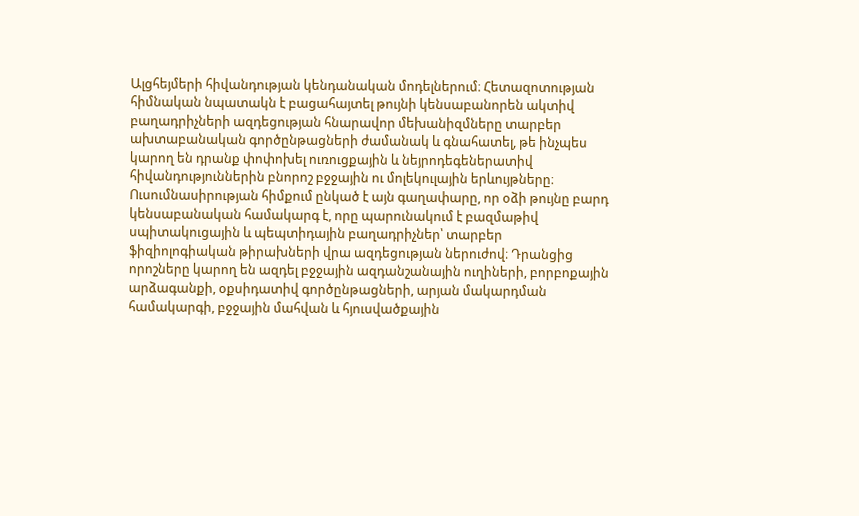Ալցհեյմերի հիվանդության կենդանական մոդելներում։ Հետազոտության հիմնական նպատակն է բացահայտել թույնի կենսաբանորեն ակտիվ բաղադրիչների ազդեցության հնարավոր մեխանիզմները տարբեր ախտաբանական գործընթացների ժամանակ և գնահատել, թե ինչպես կարող են դրանք փոփոխել ուռուցքային և նեյրոդեգեներատիվ հիվանդություններին բնորոշ բջջային ու մոլեկուլային երևույթները։ Ուսումնասիրության հիմքում ընկած է այն գաղափարը, որ օձի թույնը բարդ կենսաբանական համակարգ է, որը պարունակում է բազմաթիվ սպիտակուցային և պեպտիդային բաղադրիչներ՝ տարբեր ֆիզիոլոգիական թիրախների վրա ազդեցության ներուժով։ Դրանցից որոշները կարող են ազդել բջջային ազդանշանային ուղիների, բորբոքային արձագանքի, օքսիդատիվ գործընթացների, արյան մակարդման համակարգի, բջջային մահվան և հյուսվածքային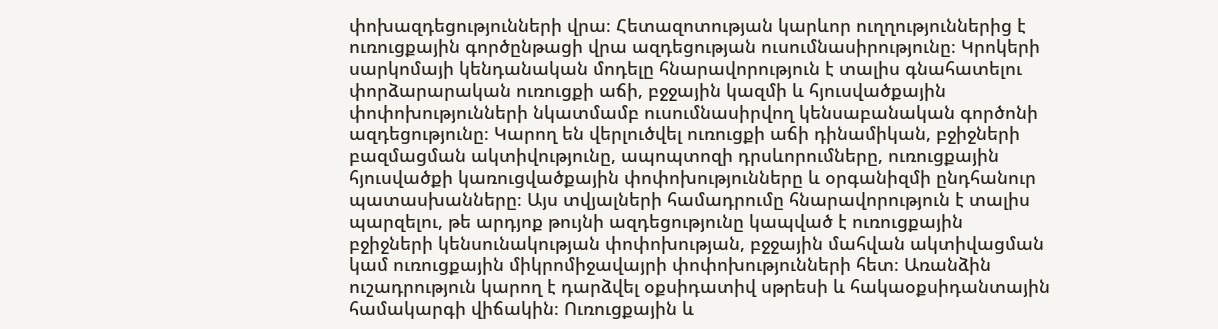փոխազդեցությունների վրա։ Հետազոտության կարևոր ուղղություններից է ուռուցքային գործընթացի վրա ազդեցության ուսումնասիրությունը։ Կրոկերի սարկոմայի կենդանական մոդելը հնարավորություն է տալիս գնահատելու փորձարարական ուռուցքի աճի, բջջային կազմի և հյուսվածքային փոփոխությունների նկատմամբ ուսումնասիրվող կենսաբանական գործոնի ազդեցությունը։ Կարող են վերլուծվել ուռուցքի աճի դինամիկան, բջիջների բազմացման ակտիվությունը, ապոպտոզի դրսևորումները, ուռուցքային հյուսվածքի կառուցվածքային փոփոխությունները և օրգանիզմի ընդհանուր պատասխանները։ Այս տվյալների համադրումը հնարավորություն է տալիս պարզելու, թե արդյոք թույնի ազդեցությունը կապված է ուռուցքային բջիջների կենսունակության փոփոխության, բջջային մահվան ակտիվացման կամ ուռուցքային միկրոմիջավայրի փոփոխությունների հետ։ Առանձին ուշադրություն կարող է դարձվել օքսիդատիվ սթրեսի և հակաօքսիդանտային համակարգի վիճակին։ Ուռուցքային և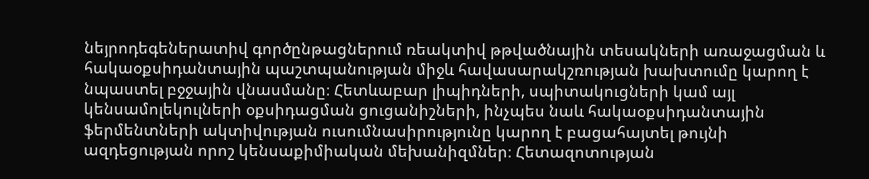նեյրոդեգեներատիվ գործընթացներում ռեակտիվ թթվածնային տեսակների առաջացման և հակաօքսիդանտային պաշտպանության միջև հավասարակշռության խախտումը կարող է նպաստել բջջային վնասմանը։ Հետևաբար լիպիդների, սպիտակուցների կամ այլ կենսամոլեկուլների օքսիդացման ցուցանիշների, ինչպես նաև հակաօքսիդանտային ֆերմենտների ակտիվության ուսումնասիրությունը կարող է բացահայտել թույնի ազդեցության որոշ կենսաքիմիական մեխանիզմներ։ Հետազոտության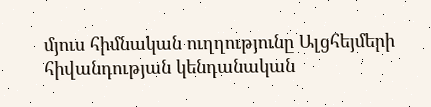մյուս հիմնական ուղղությունը Ալցհեյմերի հիվանդության կենդանական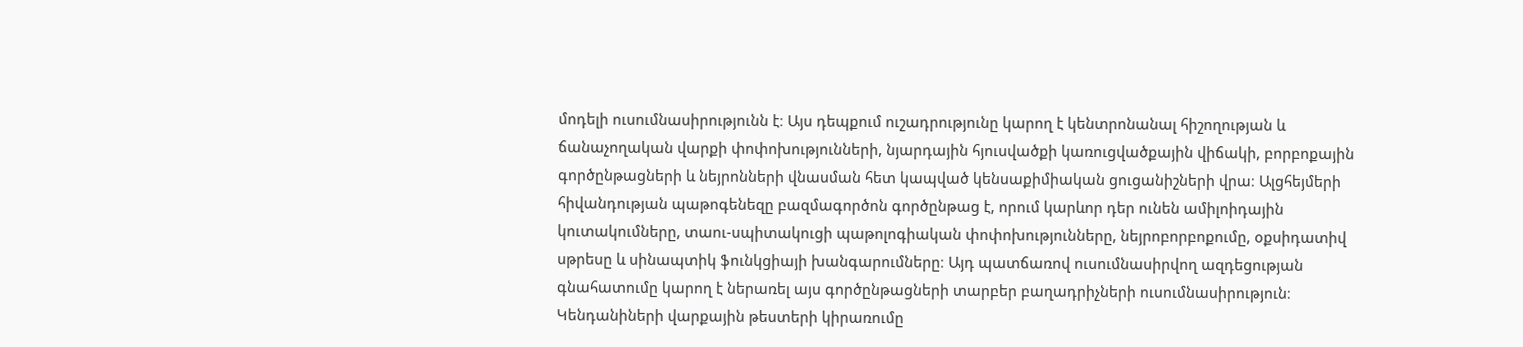մոդելի ուսումնասիրությունն է։ Այս դեպքում ուշադրությունը կարող է կենտրոնանալ հիշողության և ճանաչողական վարքի փոփոխությունների, նյարդային հյուսվածքի կառուցվածքային վիճակի, բորբոքային գործընթացների և նեյրոնների վնասման հետ կապված կենսաքիմիական ցուցանիշների վրա։ Ալցհեյմերի հիվանդության պաթոգենեզը բազմագործոն գործընթաց է, որում կարևոր դեր ունեն ամիլոիդային կուտակումները, տաու-սպիտակուցի պաթոլոգիական փոփոխությունները, նեյրոբորբոքումը, օքսիդատիվ սթրեսը և սինապտիկ ֆունկցիայի խանգարումները։ Այդ պատճառով ուսումնասիրվող ազդեցության գնահատումը կարող է ներառել այս գործընթացների տարբեր բաղադրիչների ուսումնասիրություն։ Կենդանիների վարքային թեստերի կիրառումը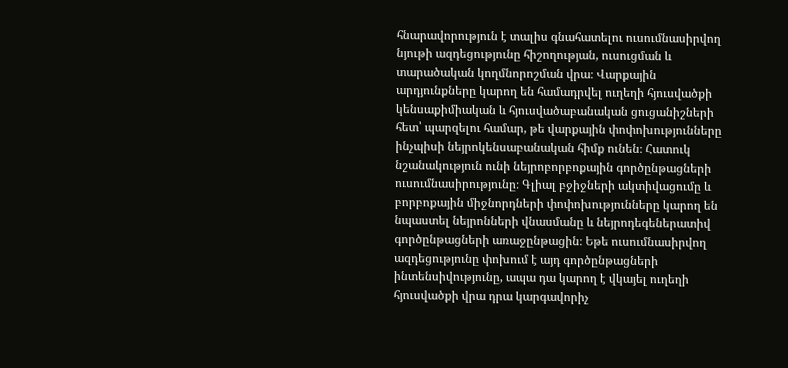հնարավորություն է տալիս գնահատելու ուսումնասիրվող նյութի ազդեցությունը հիշողության, ուսուցման և տարածական կողմնորոշման վրա։ Վարքային արդյունքները կարող են համադրվել ուղեղի հյուսվածքի կենսաքիմիական և հյուսվածաբանական ցուցանիշների հետ՝ պարզելու համար, թե վարքային փոփոխությունները ինչպիսի նեյրոկենսաբանական հիմք ունեն։ Հատուկ նշանակություն ունի նեյրոբորբոքային գործընթացների ուսումնասիրությունը։ Գլիալ բջիջների ակտիվացումը և բորբոքային միջնորդների փոփոխությունները կարող են նպաստել նեյրոնների վնասմանը և նեյրոդեգեներատիվ գործընթացների առաջընթացին։ Եթե ուսումնասիրվող ազդեցությունը փոխում է այդ գործընթացների ինտենսիվությունը, ապա դա կարող է վկայել ուղեղի հյուսվածքի վրա դրա կարգավորիչ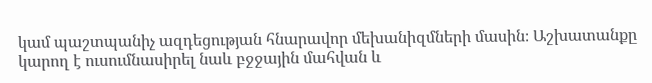կամ պաշտպանիչ ազդեցության հնարավոր մեխանիզմների մասին։ Աշխատանքը կարող է ուսումնասիրել նաև բջջային մահվան և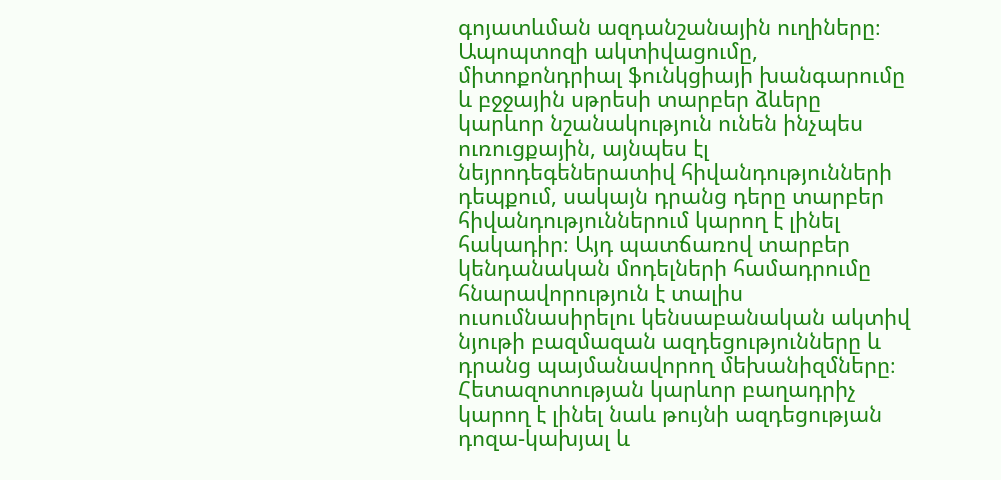գոյատևման ազդանշանային ուղիները։ Ապոպտոզի ակտիվացումը, միտոքոնդրիալ ֆունկցիայի խանգարումը և բջջային սթրեսի տարբեր ձևերը կարևոր նշանակություն ունեն ինչպես ուռուցքային, այնպես էլ նեյրոդեգեներատիվ հիվանդությունների դեպքում, սակայն դրանց դերը տարբեր հիվանդություններում կարող է լինել հակադիր։ Այդ պատճառով տարբեր կենդանական մոդելների համադրումը հնարավորություն է տալիս ուսումնասիրելու կենսաբանական ակտիվ նյութի բազմազան ազդեցությունները և դրանց պայմանավորող մեխանիզմները։ Հետազոտության կարևոր բաղադրիչ կարող է լինել նաև թույնի ազդեցության դոզա-կախյալ և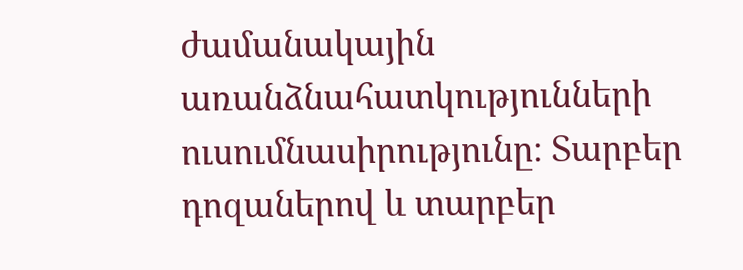ժամանակային առանձնահատկությունների ուսումնասիրությունը։ Տարբեր դոզաներով և տարբեր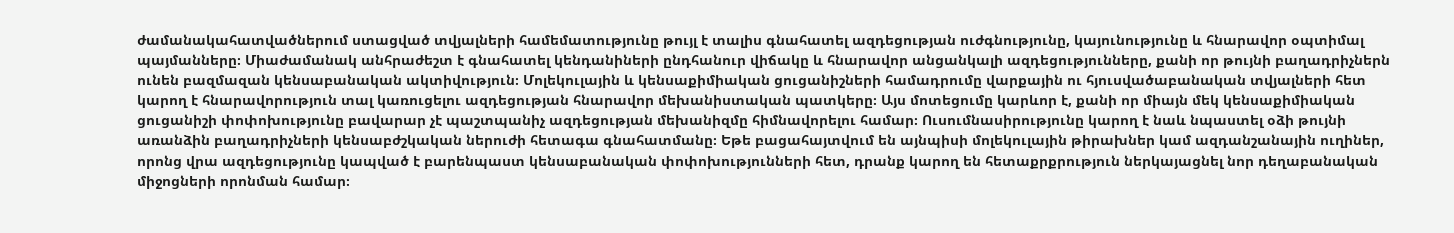ժամանակահատվածներում ստացված տվյալների համեմատությունը թույլ է տալիս գնահատել ազդեցության ուժգնությունը, կայունությունը և հնարավոր օպտիմալ պայմանները։ Միաժամանակ անհրաժեշտ է գնահատել կենդանիների ընդհանուր վիճակը և հնարավոր անցանկալի ազդեցությունները, քանի որ թույնի բաղադրիչներն ունեն բազմազան կենսաբանական ակտիվություն։ Մոլեկուլային և կենսաքիմիական ցուցանիշների համադրումը վարքային ու հյուսվածաբանական տվյալների հետ կարող է հնարավորություն տալ կառուցելու ազդեցության հնարավոր մեխանիստական պատկերը։ Այս մոտեցումը կարևոր է, քանի որ միայն մեկ կենսաքիմիական ցուցանիշի փոփոխությունը բավարար չէ պաշտպանիչ ազդեցության մեխանիզմը հիմնավորելու համար։ Ուսումնասիրությունը կարող է նաև նպաստել օձի թույնի առանձին բաղադրիչների կենսաբժշկական ներուժի հետագա գնահատմանը։ Եթե բացահայտվում են այնպիսի մոլեկուլային թիրախներ կամ ազդանշանային ուղիներ, որոնց վրա ազդեցությունը կապված է բարենպաստ կենսաբանական փոփոխությունների հետ, դրանք կարող են հետաքրքրություն ներկայացնել նոր դեղաբանական միջոցների որոնման համար։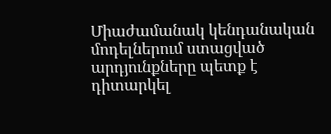Միաժամանակ կենդանական մոդելներում ստացված արդյունքները պետք է դիտարկել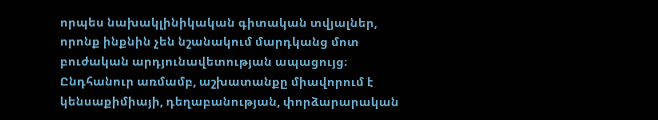որպես նախակլինիկական գիտական տվյալներ, որոնք ինքնին չեն նշանակում մարդկանց մոտ բուժական արդյունավետության ապացույց։ Ընդհանուր առմամբ, աշխատանքը միավորում է կենսաքիմիայի, դեղաբանության, փորձարարական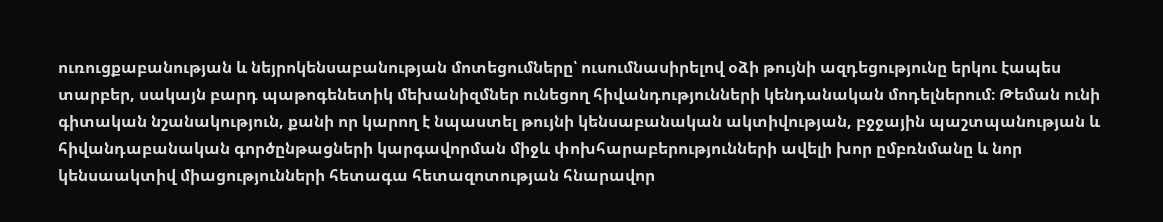ուռուցքաբանության և նեյրոկենսաբանության մոտեցումները՝ ուսումնասիրելով օձի թույնի ազդեցությունը երկու էապես տարբեր, սակայն բարդ պաթոգենետիկ մեխանիզմներ ունեցող հիվանդությունների կենդանական մոդելներում։ Թեման ունի գիտական նշանակություն, քանի որ կարող է նպաստել թույնի կենսաբանական ակտիվության, բջջային պաշտպանության և հիվանդաբանական գործընթացների կարգավորման միջև փոխհարաբերությունների ավելի խոր ըմբռնմանը և նոր կենսաակտիվ միացությունների հետագա հետազոտության հնարավոր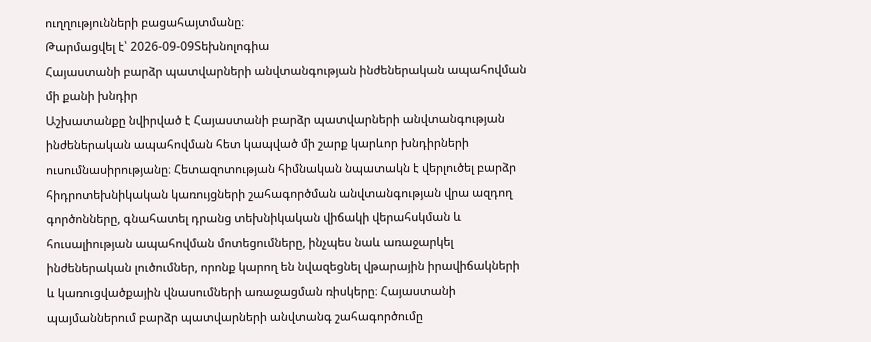ուղղությունների բացահայտմանը։
Թարմացվել է՝ 2026-09-09Տեխնոլոգիա
Հայաստանի բարձր պատվարների անվտանգության ինժեներական ապահովման մի քանի խնդիր
Աշխատանքը նվիրված է Հայաստանի բարձր պատվարների անվտանգության ինժեներական ապահովման հետ կապված մի շարք կարևոր խնդիրների ուսումնասիրությանը։ Հետազոտության հիմնական նպատակն է վերլուծել բարձր հիդրոտեխնիկական կառույցների շահագործման անվտանգության վրա ազդող գործոնները, գնահատել դրանց տեխնիկական վիճակի վերահսկման և հուսալիության ապահովման մոտեցումները, ինչպես նաև առաջարկել ինժեներական լուծումներ, որոնք կարող են նվազեցնել վթարային իրավիճակների և կառուցվածքային վնասումների առաջացման ռիսկերը։ Հայաստանի պայմաններում բարձր պատվարների անվտանգ շահագործումը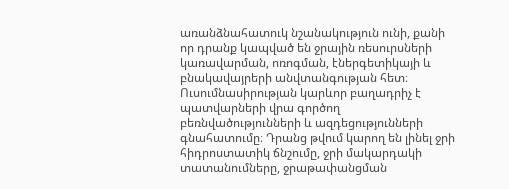առանձնահատուկ նշանակություն ունի, քանի որ դրանք կապված են ջրային ռեսուրսների կառավարման, ոռոգման, էներգետիկայի և բնակավայրերի անվտանգության հետ։ Ուսումնասիրության կարևոր բաղադրիչ է պատվարների վրա գործող բեռնվածությունների և ազդեցությունների գնահատումը։ Դրանց թվում կարող են լինել ջրի հիդրոստատիկ ճնշումը, ջրի մակարդակի տատանումները, ջրաթափանցման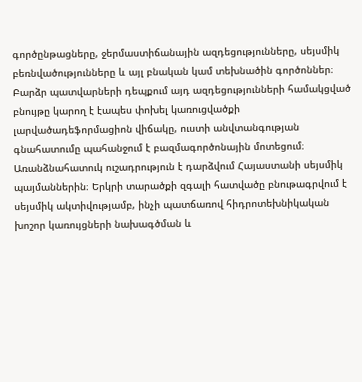գործընթացները, ջերմաստիճանային ազդեցությունները, սեյսմիկ բեռնվածությունները և այլ բնական կամ տեխնածին գործոններ։ Բարձր պատվարների դեպքում այդ ազդեցությունների համակցված բնույթը կարող է էապես փոխել կառուցվածքի լարվածադեֆորմացիոն վիճակը, ուստի անվտանգության գնահատումը պահանջում է բազմագործոնային մոտեցում։ Առանձնահատուկ ուշադրություն է դարձվում Հայաստանի սեյսմիկ պայմաններին։ Երկրի տարածքի զգալի հատվածը բնութագրվում է սեյսմիկ ակտիվությամբ, ինչի պատճառով հիդրոտեխնիկական խոշոր կառույցների նախագծման և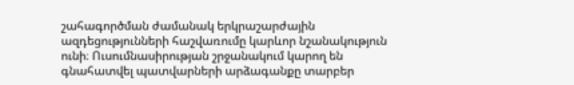շահագործման ժամանակ երկրաշարժային ազդեցությունների հաշվառումը կարևոր նշանակություն ունի։ Ուսումնասիրության շրջանակում կարող են գնահատվել պատվարների արձագանքը տարբեր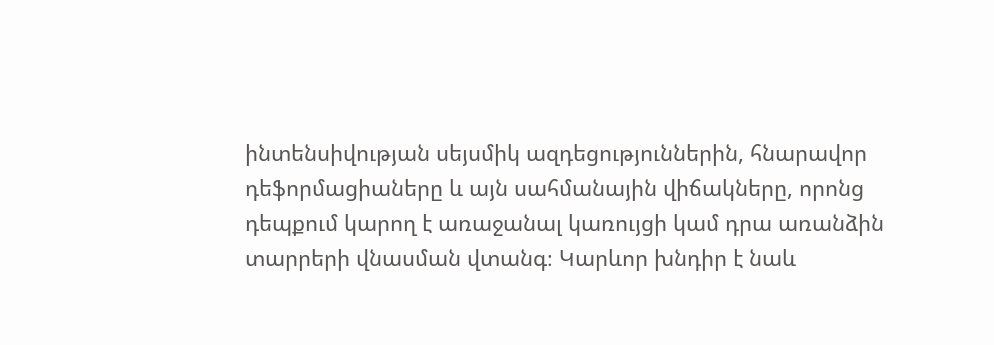ինտենսիվության սեյսմիկ ազդեցություններին, հնարավոր դեֆորմացիաները և այն սահմանային վիճակները, որոնց դեպքում կարող է առաջանալ կառույցի կամ դրա առանձին տարրերի վնասման վտանգ։ Կարևոր խնդիր է նաև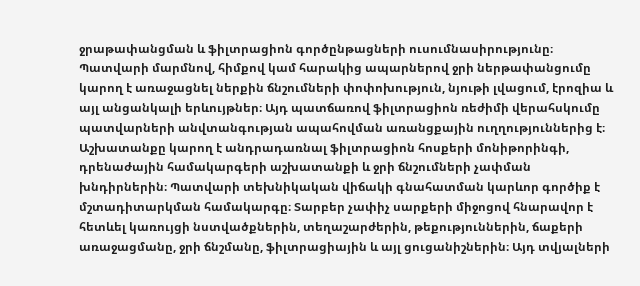ջրաթափանցման և ֆիլտրացիոն գործընթացների ուսումնասիրությունը։ Պատվարի մարմնով, հիմքով կամ հարակից ապարներով ջրի ներթափանցումը կարող է առաջացնել ներքին ճնշումների փոփոխություն, նյութի լվացում, էրոզիա և այլ անցանկալի երևույթներ։ Այդ պատճառով ֆիլտրացիոն ռեժիմի վերահսկումը պատվարների անվտանգության ապահովման առանցքային ուղղություններից է։ Աշխատանքը կարող է անդրադառնալ ֆիլտրացիոն հոսքերի մոնիթորինգի, դրենաժային համակարգերի աշխատանքի և ջրի ճնշումների չափման խնդիրներին։ Պատվարի տեխնիկական վիճակի գնահատման կարևոր գործիք է մշտադիտարկման համակարգը։ Տարբեր չափիչ սարքերի միջոցով հնարավոր է հետևել կառույցի նստվածքներին, տեղաշարժերին, թեքություններին, ճաքերի առաջացմանը, ջրի ճնշմանը, ֆիլտրացիային և այլ ցուցանիշներին։ Այդ տվյալների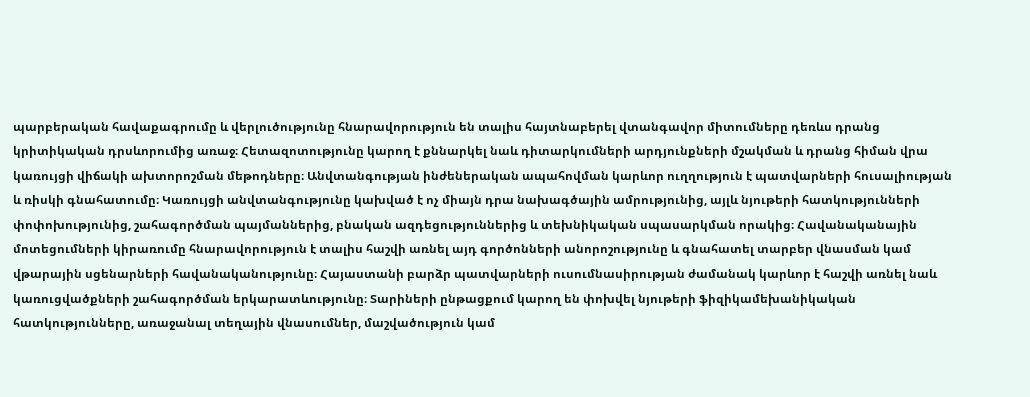պարբերական հավաքագրումը և վերլուծությունը հնարավորություն են տալիս հայտնաբերել վտանգավոր միտումները դեռևս դրանց կրիտիկական դրսևորումից առաջ։ Հետազոտությունը կարող է քննարկել նաև դիտարկումների արդյունքների մշակման և դրանց հիման վրա կառույցի վիճակի ախտորոշման մեթոդները։ Անվտանգության ինժեներական ապահովման կարևոր ուղղություն է պատվարների հուսալիության և ռիսկի գնահատումը։ Կառույցի անվտանգությունը կախված է ոչ միայն դրա նախագծային ամրությունից, այլև նյութերի հատկությունների փոփոխությունից, շահագործման պայմաններից, բնական ազդեցություններից և տեխնիկական սպասարկման որակից։ Հավանականային մոտեցումների կիրառումը հնարավորություն է տալիս հաշվի առնել այդ գործոնների անորոշությունը և գնահատել տարբեր վնասման կամ վթարային սցենարների հավանականությունը։ Հայաստանի բարձր պատվարների ուսումնասիրության ժամանակ կարևոր է հաշվի առնել նաև կառուցվածքների շահագործման երկարատևությունը։ Տարիների ընթացքում կարող են փոխվել նյութերի ֆիզիկամեխանիկական հատկությունները, առաջանալ տեղային վնասումներ, մաշվածություն կամ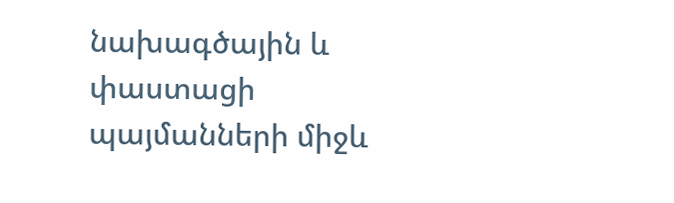նախագծային և փաստացի պայմանների միջև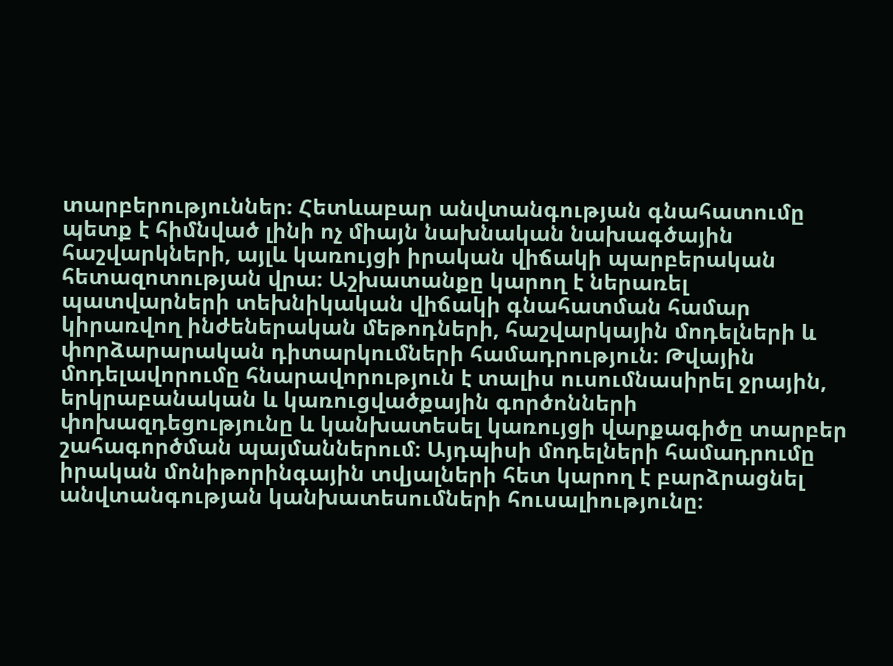տարբերություններ։ Հետևաբար անվտանգության գնահատումը պետք է հիմնված լինի ոչ միայն նախնական նախագծային հաշվարկների, այլև կառույցի իրական վիճակի պարբերական հետազոտության վրա։ Աշխատանքը կարող է ներառել պատվարների տեխնիկական վիճակի գնահատման համար կիրառվող ինժեներական մեթոդների, հաշվարկային մոդելների և փորձարարական դիտարկումների համադրություն։ Թվային մոդելավորումը հնարավորություն է տալիս ուսումնասիրել ջրային, երկրաբանական և կառուցվածքային գործոնների փոխազդեցությունը և կանխատեսել կառույցի վարքագիծը տարբեր շահագործման պայմաններում։ Այդպիսի մոդելների համադրումը իրական մոնիթորինգային տվյալների հետ կարող է բարձրացնել անվտանգության կանխատեսումների հուսալիությունը։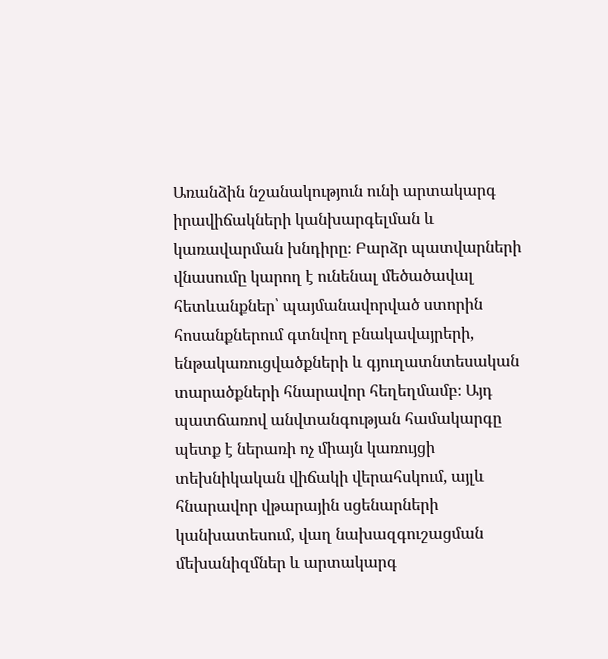Առանձին նշանակություն ունի արտակարգ իրավիճակների կանխարգելման և կառավարման խնդիրը։ Բարձր պատվարների վնասումը կարող է ունենալ մեծածավալ հետևանքներ՝ պայմանավորված ստորին հոսանքներում գտնվող բնակավայրերի, ենթակառուցվածքների և գյուղատնտեսական տարածքների հնարավոր հեղեղմամբ։ Այդ պատճառով անվտանգության համակարգը պետք է ներառի ոչ միայն կառույցի տեխնիկական վիճակի վերահսկում, այլև հնարավոր վթարային սցենարների կանխատեսում, վաղ նախազգուշացման մեխանիզմներ և արտակարգ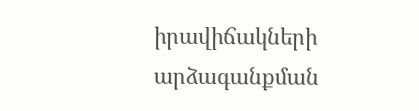իրավիճակների արձագանքման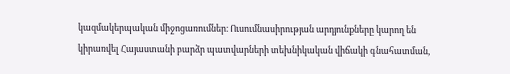կազմակերպական միջոցառումներ։ Ուսումնասիրության արդյունքները կարող են կիրառվել Հայաստանի բարձր պատվարների տեխնիկական վիճակի գնահատման,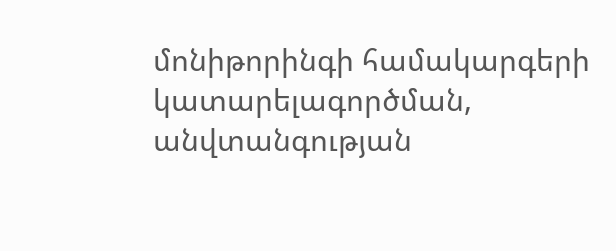մոնիթորինգի համակարգերի կատարելագործման, անվտանգության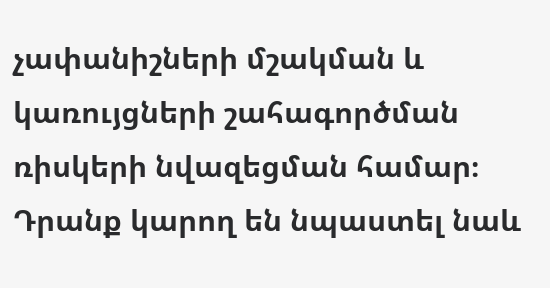չափանիշների մշակման և կառույցների շահագործման ռիսկերի նվազեցման համար։ Դրանք կարող են նպաստել նաև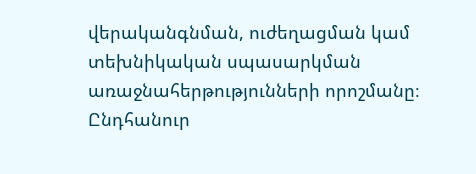վերականգնման, ուժեղացման կամ տեխնիկական սպասարկման առաջնահերթությունների որոշմանը։ Ընդհանուր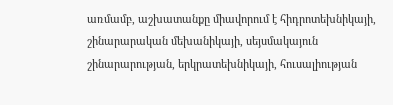առմամբ, աշխատանքը միավորում է հիդրոտեխնիկայի, շինարարական մեխանիկայի, սեյսմակայուն շինարարության, երկրատեխնիկայի, հուսալիության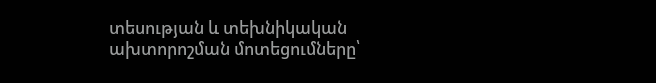տեսության և տեխնիկական ախտորոշման մոտեցումները՝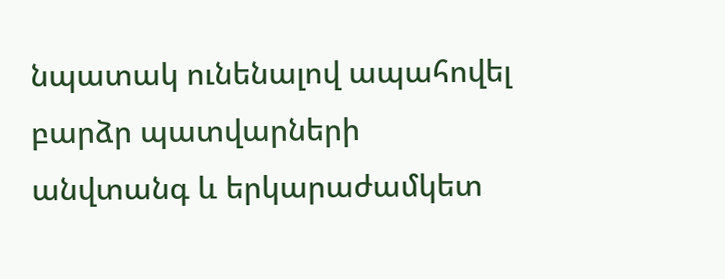նպատակ ունենալով ապահովել բարձր պատվարների անվտանգ և երկարաժամկետ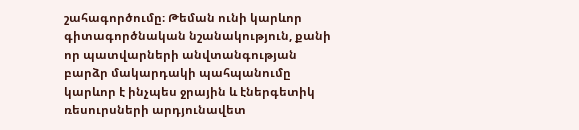շահագործումը։ Թեման ունի կարևոր գիտագործնական նշանակություն, քանի որ պատվարների անվտանգության բարձր մակարդակի պահպանումը կարևոր է ինչպես ջրային և էներգետիկ ռեսուրսների արդյունավետ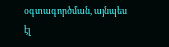օգտագործման, այնպես էլ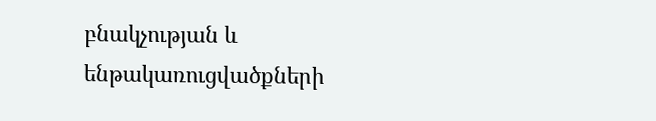բնակչության և ենթակառուցվածքների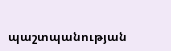պաշտպանության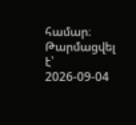համար։
Թարմացվել է՝ 2026-09-04